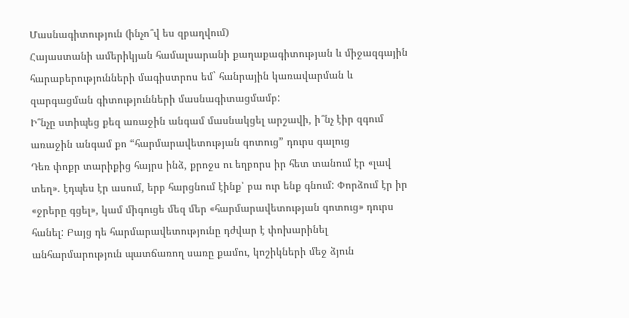Մասնագիտություն (ինչո՞վ ես զբաղվում)
Հայաստանի ամերիկյան համալսարանի քաղաքագիտության և միջազգային հարաբերությունների մագիստրոս եմ` հանրային կառավարման և զարգացման գիտությունների մասնագիտացմամբ:
Ի՞նչը ստիպեց քեզ առաջին անգամ մասնակցել արշավի, ի՞նչ էիր զգում առաջին անգամ քո “հարմարավետության գոտուց” դուրս գալուց
Դեռ փոքր տարիքից հայրս ինձ, քրոջս ու եղբորս իր հետ տանում էր «լավ տեղ». էդպես էր ասում, երբ հարցնում էինք՝ բա ուր ենք գնում: Փորձում էր իր «ջրերը գցել», կամ միգուցե մեզ մեր «հարմարավետության գոտուց» դուրս հանել: Բայց դե հարմարավետությունը դժվար է փոխարինել անհարմարություն պատճառող սառը քամու, կոշիկների մեջ ձյուն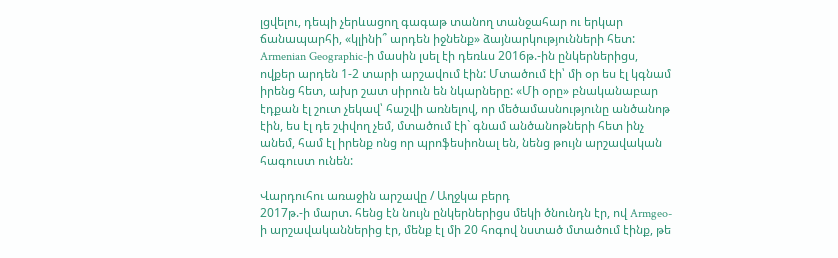լցվելու, դեպի չերևացող գագաթ տանող տանջահար ու երկար ճանապարհի, «կլինի՞ արդեն իջնենք» ձայնարկությունների հետ: Armenian Geographic-ի մասին լսել էի դեռևս 2016թ.-ին ընկերներիցս, ովքեր արդեն 1-2 տարի արշավում էին: Մտածում էի՝ մի օր ես էլ կգնամ իրենց հետ, ախր շատ սիրուն են նկարները: «Մի օրը» բնականաբար էդքան էլ շուտ չեկավ՝ հաշվի առնելով, որ մեծամասնությունը անծանոթ էին, ես էլ դե շփվող չեմ, մտածում էի` գնամ անծանոթների հետ ինչ անեմ, համ էլ իրենք ոնց որ պրոֆեսիոնալ են, նենց թույն արշավական հագուստ ունեն:

Վարդուհու առաջին արշավը / Աղջկա բերդ
2017թ.-ի մարտ. հենց էն նույն ընկերներիցս մեկի ծնունդն էր, ով Armgeo-ի արշավականներից էր, մենք էլ մի 20 հոգով նստած մտածում էինք, թե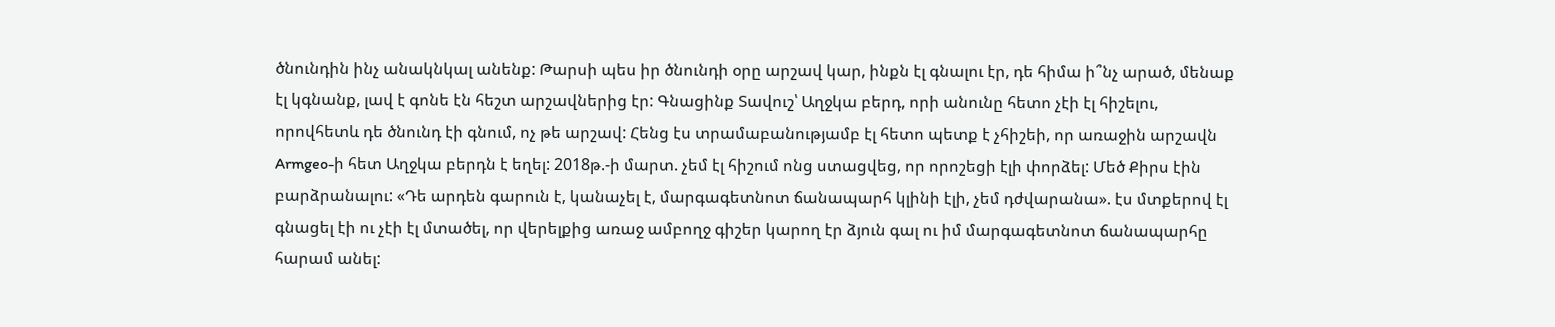ծնունդին ինչ անակնկալ անենք: Թարսի պես իր ծնունդի օրը արշավ կար, ինքն էլ գնալու էր, դե հիմա ի՞նչ արած, մենաք էլ կգնանք, լավ է գոնե էն հեշտ արշավներից էր: Գնացինք Տավուշ՝ Աղջկա բերդ, որի անունը հետո չէի էլ հիշելու, որովհետև դե ծնունդ էի գնում, ոչ թե արշավ: Հենց էս տրամաբանությամբ էլ հետո պետք է չհիշեի, որ առաջին արշավն Armgeo-ի հետ Աղջկա բերդն է եղել: 2018թ.-ի մարտ. չեմ էլ հիշում ոնց ստացվեց, որ որոշեցի էլի փորձել: Մեծ Քիրս էին բարձրանալու: «Դե արդեն գարուն է, կանաչել է, մարգագետնոտ ճանապարհ կլինի էլի, չեմ դժվարանա». էս մտքերով էլ գնացել էի ու չէի էլ մտածել, որ վերելքից առաջ ամբողջ գիշեր կարող էր ձյուն գալ ու իմ մարգագետնոտ ճանապարհը հարամ անել: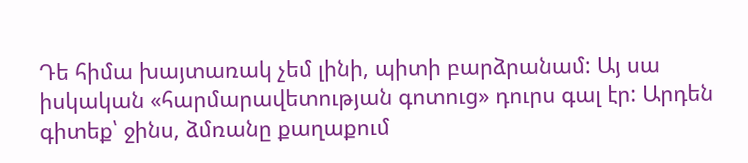Դե հիմա խայտառակ չեմ լինի, պիտի բարձրանամ: Այ սա իսկական «հարմարավետության գոտուց» դուրս գալ էր: Արդեն գիտեք՝ ջինս, ձմռանը քաղաքում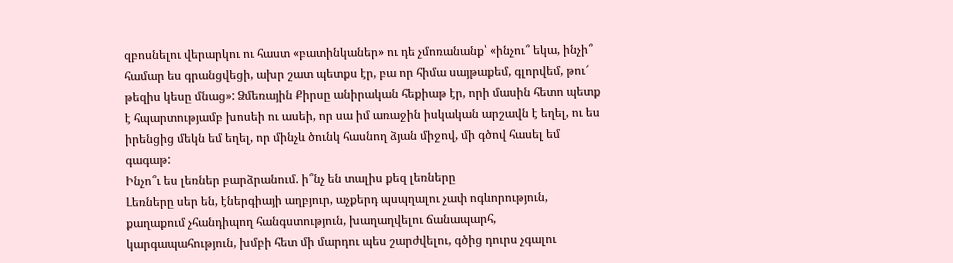զբոսնելու վերարկու ու հաստ «բատինկաներ» ու դե չմոռանանք՝ «ինչու՞ եկա, ինչի՞ համար ես գրանցվեցի, ախր շատ պետքս էր, բա որ հիմա սայթաքեմ, գլորվեմ, թու՜ թեզիս կեսը մնաց»: Ձմեռային Քիրսը անիրական հեքիաթ էր, որի մասին հետո պետք է հպարտությամբ խոսեի ու ասեի, որ սա իմ առաջին իսկական արշավն է եղել, ու ես իրենցից մեկն եմ եղել, որ մինչև ծունկ հասնող ձյան միջով, մի գծով հասել եմ գագաթ:
Ինչո՞ւ ես լեռներ բարձրանում. ի՞նչ են տալիս քեզ լեռները
Լեռները սեր են, էներգիայի աղբյուր, աչքերդ պսպղալու չափ ոգևորություն, քաղաքում չհանդիպող հանգստություն, խաղաղվելու ճանապարհ, կարգապահություն, խմբի հետ մի մարդու պես շարժվելու, գծից դուրս չգալու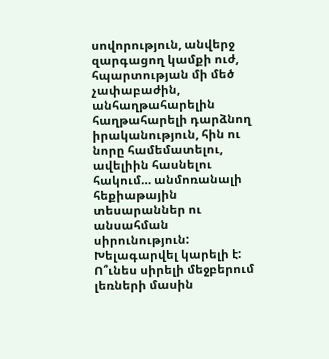սովորություն, անվերջ զարգացող կամքի ուժ, հպարտության մի մեծ չափաբաժին, անհաղթահարելին հաղթահարելի դարձնող իրականություն, հին ու նորը համեմատելու, ավելիին հասնելու հակում… անմոռանալի հեքիաթային տեսարաններ ու անսահման սիրունություն: Խելագարվել կարելի է:
Ո՞ւնես սիրելի մեջբերում լեռների մասին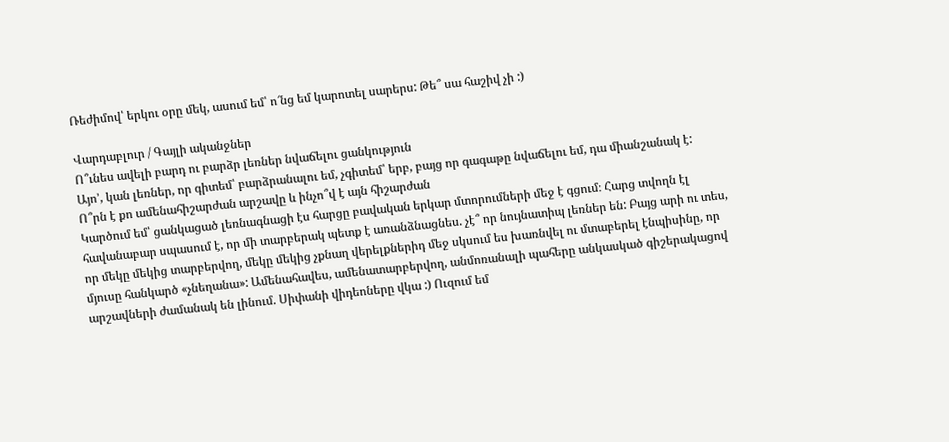Ռեժիմով՝ երկու օրը մեկ, ասում եմ՝ ո՜նց եմ կարոտել սարերս: Թե՞ սա հաշիվ չի :)

Վարդաբլուր / Գայլի ականջներ
Ո՞ւնես ավելի բարդ ու բարձր լեռներ նվաճելու ցանկություն
Այո’, կան լեռներ, որ գիտեմ՝ բարձրանալու եմ, չգիտեմ՝ երբ, բայց որ գագաթը նվաճելու եմ, դա միանշանակ է:
Ո՞րն է քո ամենահիշարժան արշավը և ինչո՞վ է այն հիշարժան
Կարծում եմ՝ ցանկացած լեռնագնացի էս հարցը բավական երկար մտորումների մեջ է գցում։ Հարց տվողն էլ հավանաբար սպասում է, որ մի տարբերակ պետք է առանձնացնես. չէ՞ որ նույնատիպ լեռներ են: Բայց արի ու տես, որ մեկը մեկից տարբերվող, մեկը մեկից չքնաղ վերելքներիդ մեջ սկսում ես խառնվել ու մտաբերել էնպիսինը, որ մյուսը հանկարծ «չնեղանա»: Ամենահավես, ամենատարբերվող, անմոռանալի պահերը անկասկած գիշերակացով արշավների ժամանակ են լինում. Սիփանի վիդեոները վկա :) Ուզում եմ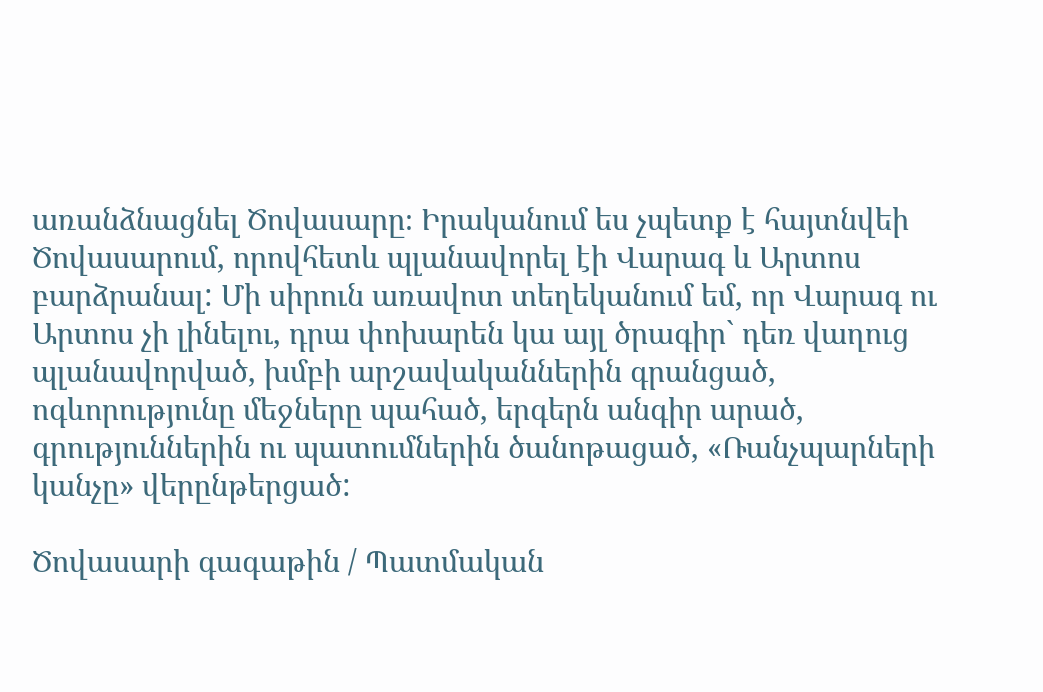առանձնացնել Ծովասարը։ Իրականում ես չպետք է հայտնվեի Ծովասարում, որովհետև պլանավորել էի Վարագ և Արտոս բարձրանալ: Մի սիրուն առավոտ տեղեկանում եմ, որ Վարագ ու Արտոս չի լինելու, դրա փոխարեն կա այլ ծրագիր` դեռ վաղուց պլանավորված, խմբի արշավականներին գրանցած, ոգևորությունը մեջները պահած, երգերն անգիր արած, գրություններին ու պատումներին ծանոթացած, «Ռանչպարների կանչը» վերընթերցած:

Ծովասարի գագաթին / Պատմական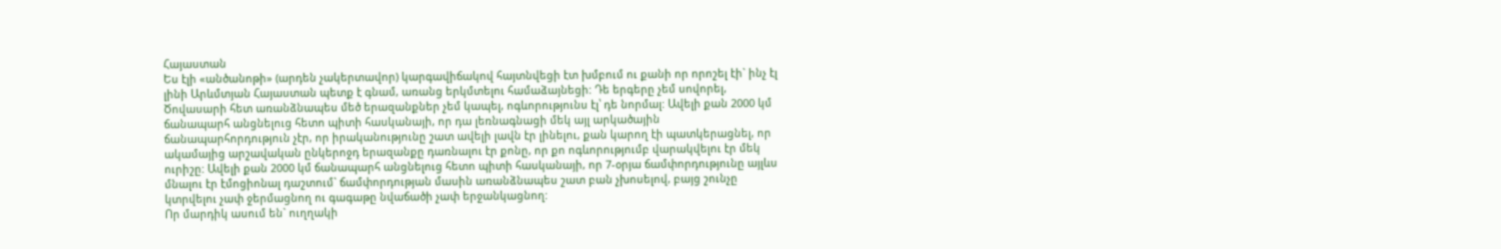Հայաստան
Ես էլի «անծանոթի» (արդեն չակերտավոր) կարգավիճակով հայտնվեցի էտ խմբում ու քանի որ որոշել էի` ինչ էլ լինի Արևմտյան Հայաստան պետք է գնամ, առանց երկմտելու համաձայնեցի: Դե երգերը չեմ սովորել, Ծովասարի հետ առանձնապես մեծ երազանքներ չեմ կապել, ոգևորությունս էլ՝ դե նորմալ: Ավելի քան 2000 կմ ճանապարհ անցնելուց հետո պիտի հասկանայի, որ դա լեռնագնացի մեկ այլ արկածային ճանապարհորդություն չէր, որ իրականությունը շատ ավելի լավն էր լինելու, քան կարող էի պատկերացնել, որ ակամայից արշավական ընկերոջդ երազանքը դառնալու էր քոնը, որ քո ոգևորությումբ վարակվելու էր մեկ ուրիշը: Ավելի քան 2000 կմ ճանապարհ անցնելուց հետո պիտի հասկանայի, որ 7-օրյա ճամփորդությունը այլևս մնալու էր էմոցիոնալ դաշտում` ճամփորդության մասին առանձնապես շատ բան չխոսելով, բայց շունչը կտրվելու չափ ջերմացնող ու գագաթը նվաճածի չափ երջանկացնող:
Որ մարդիկ ասում են` ուղղակի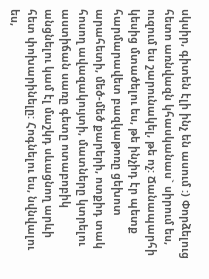սկսիր, գիտեն էլի ինչ են ասում :) Փորձելուց հետո առնվազն կհասկանաս` սիրում ես, ուզում ես շարունակել, թե ոչ: Ճանապարհի կեսից մտածելու ես, թե ինչիդ էր պետք հարմարավետ բազկաթոռը ցեխոտ արահետի, մեծ-մեծ քարերի, ոտքիդ տակ հոսող ավազակույտի, մատները կտրելու աստիճան սառը գետը ոտաբոբիկ անցնելու կամ էլ մաշկդ սևացնող արևի հետ փոխարինելը: Հոգնելու ես, նվնվալու ես,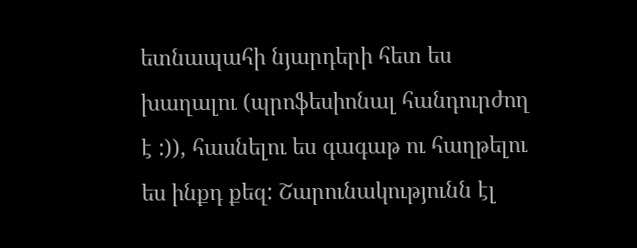ետնապահի նյարդերի հետ ես խաղալու (պրոֆեսիոնալ հանդուրժող է :)), հասնելու ես գագաթ ու հաղթելու ես ինքդ քեզ: Շարունակությունն էլ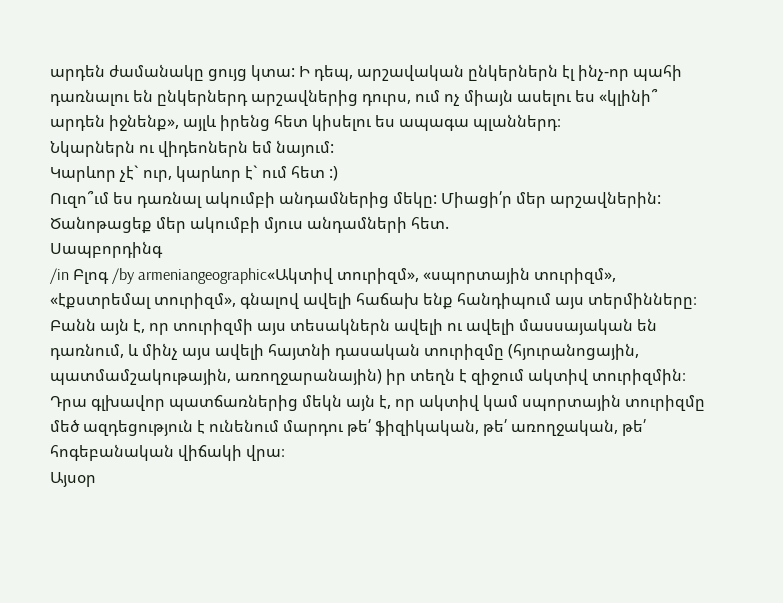արդեն ժամանակը ցույց կտա: Ի դեպ, արշավական ընկերներն էլ ինչ-որ պահի դառնալու են ընկերներդ արշավներից դուրս, ում ոչ միայն ասելու ես «կլինի՞ արդեն իջնենք», այլև իրենց հետ կիսելու ես ապագա պլաններդ։
Նկարներն ու վիդեոներն եմ նայում:
Կարևոր չէ` ուր, կարևոր է` ում հետ :)
Ուզո՞ւմ ես դառնալ ակումբի անդամներից մեկը: Միացի՛ր մեր արշավներին:
Ծանոթացեք մեր ակումբի մյուս անդամների հետ.
Սապբորդինգ
/in Բլոգ /by armeniangeographic«Ակտիվ տուրիզմ», «սպորտային տուրիզմ», «էքստրեմալ տուրիզմ», գնալով ավելի հաճախ ենք հանդիպում այս տերմինները։ Բանն այն է, որ տուրիզմի այս տեսակներն ավելի ու ավելի մասսայական են դառնում, և մինչ այս ավելի հայտնի դասական տուրիզմը (հյուրանոցային, պատմամշակութային, առողջարանային) իր տեղն է զիջում ակտիվ տուրիզմին։ Դրա գլխավոր պատճառներից մեկն այն է, որ ակտիվ կամ սպորտային տուրիզմը մեծ ազդեցություն է ունենում մարդու թե՛ ֆիզիկական, թե՛ առողջական, թե՛ հոգեբանական վիճակի վրա։
Այսօր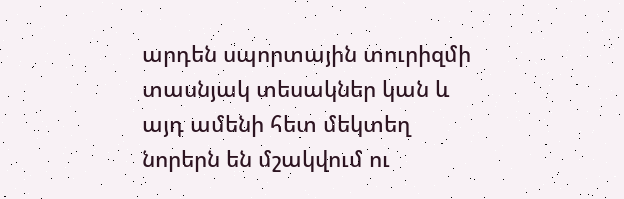արդեն սպորտային տուրիզմի տասնյակ տեսակներ կան և այդ ամենի հետ մեկտեղ նորերն են մշակվում ու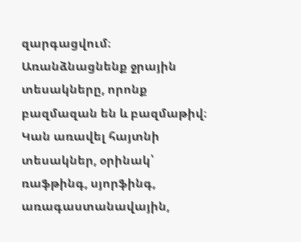զարգացվում։
Առանձնացնենք ջրային տեսակները, որոնք բազմազան են և բազմաթիվ։ Կան առավել հայտնի տեսակներ, օրինակ՝ ռաֆթինգ, սյորֆինգ, առագաստանավային,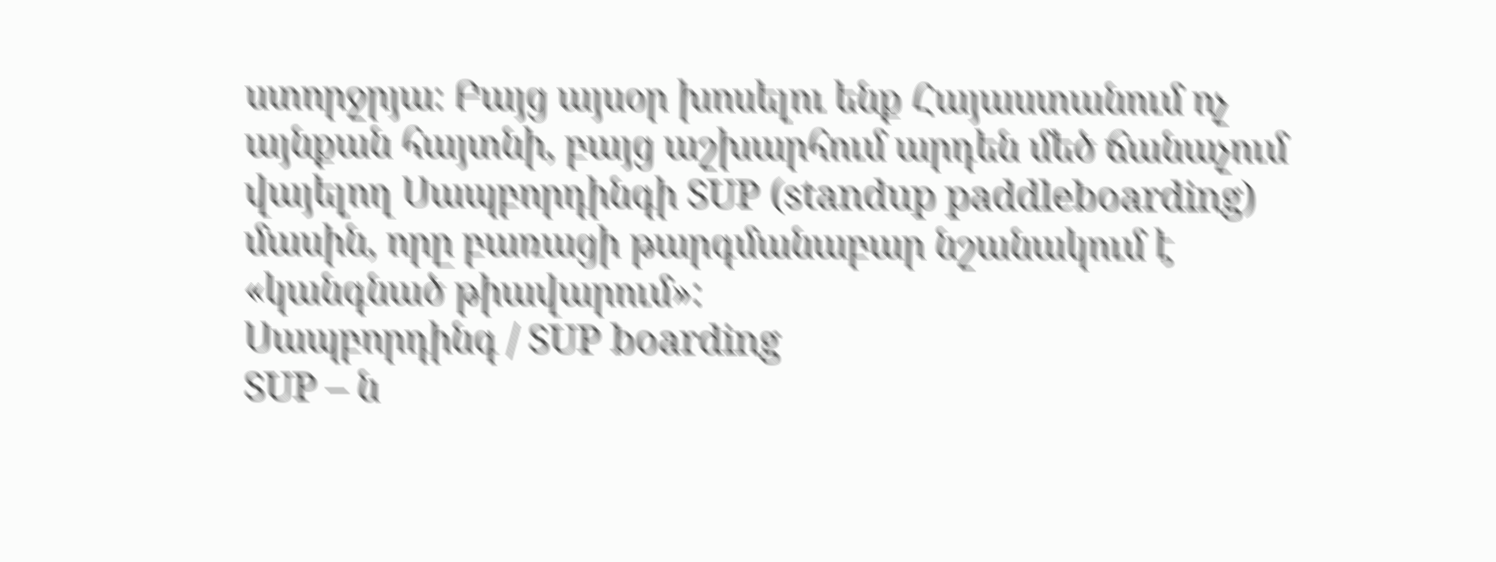ստորջրյա։ Բայց այսօր խոսելու ենք Հայաստանում ոչ այնքան հայտնի, բայց աշխարհում արդեն մեծ ճանաչում վայելող Սապբորդինգի SUP (standup paddleboarding) մասին, որը բառացի թարգմանաբար նշանակում է «կանգնած թիավարում»:
Սապբորդինգ / SUP boarding
SUP – ն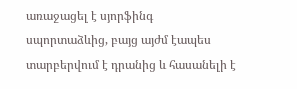առաջացել է սյորֆինգ սպորտաձևից, բայց այժմ էապես տարբերվում է դրանից և հասանելի է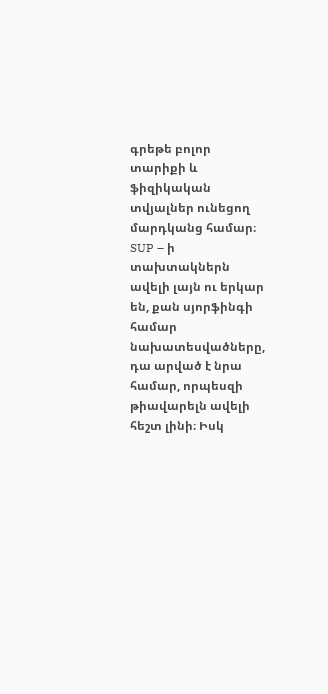գրեթե բոլոր տարիքի և ֆիզիկական տվյալներ ունեցող մարդկանց համար։
SUP – ի տախտակներն ավելի լայն ու երկար են, քան սյորֆինգի համար նախատեսվածները, դա արված է նրա համար, որպեսզի թիավարելն ավելի հեշտ լինի։ Իսկ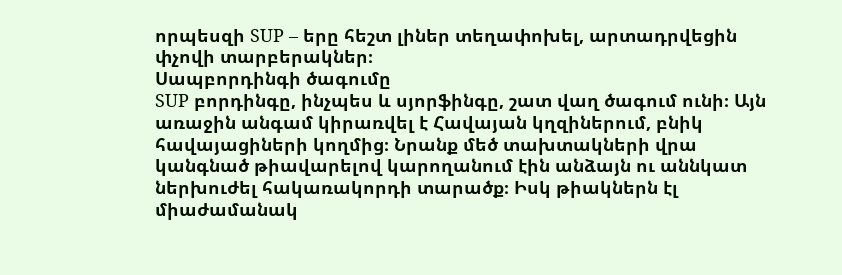որպեսզի SUP – երը հեշտ լիներ տեղափոխել, արտադրվեցին փչովի տարբերակներ։
Սապբորդինգի ծագումը
SUP բորդինգը, ինչպես և սյորֆինգը, շատ վաղ ծագում ունի։ Այն առաջին անգամ կիրառվել է Հավայան կղզիներում, բնիկ հավայացիների կողմից։ Նրանք մեծ տախտակների վրա կանգնած թիավարելով կարողանում էին անձայն ու աննկատ ներխուժել հակառակորդի տարածք։ Իսկ թիակներն էլ միաժամանակ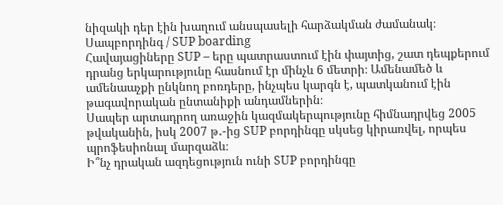նիզակի դեր էին խաղում անսպասելի հարձակման ժամանակ։
Սապբորդինգ / SUP boarding
Հավայացիները SUP – երը պատրաստում էին փայտից, շատ դեպքերում դրանց երկարությունը հասնում էր մինչև 6 մետրի։ Ամենամեծ և ամենաաչքի ընկնող բոռդերը, ինչպես կարգն է, պատկանում էին թագավորական ընտանիքի անդամներին։
Սապեր արտադրող առաջին կազմակերպությունը հիմնադրվեց 2005 թվականին, իսկ 2007 թ․-ից SUP բորդինգը սկսեց կիրառվել, որպես պրոֆեսիոնալ մարզաձև։
Ի՞նչ դրական ազդեցություն ունի SUP բորդինգը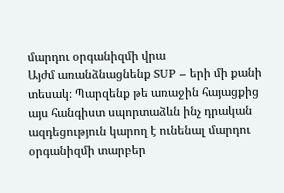մարդու օրգանիզմի վրա
Այժմ առանձնացնենք SUP – երի մի քանի տեսակ։ Պարզենք թե առաջին հայացքից այս հանգիստ սպորտաձևն ինչ դրական ազդեցություն կարող է ունենալ մարդու օրգանիզմի տարբեր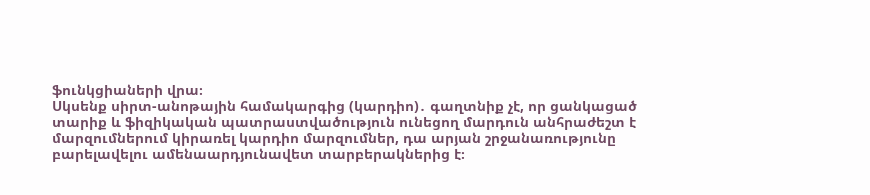ֆունկցիաների վրա։
Սկսենք սիրտ-անոթային համակարգից (կարդիո)․ գաղտնիք չէ, որ ցանկացած տարիք և ֆիզիկական պատրաստվածություն ունեցող մարդուն անհրաժեշտ է մարզումներում կիրառել կարդիո մարզումներ, դա արյան շրջանառությունը բարելավելու ամենաարդյունավետ տարբերակներից է։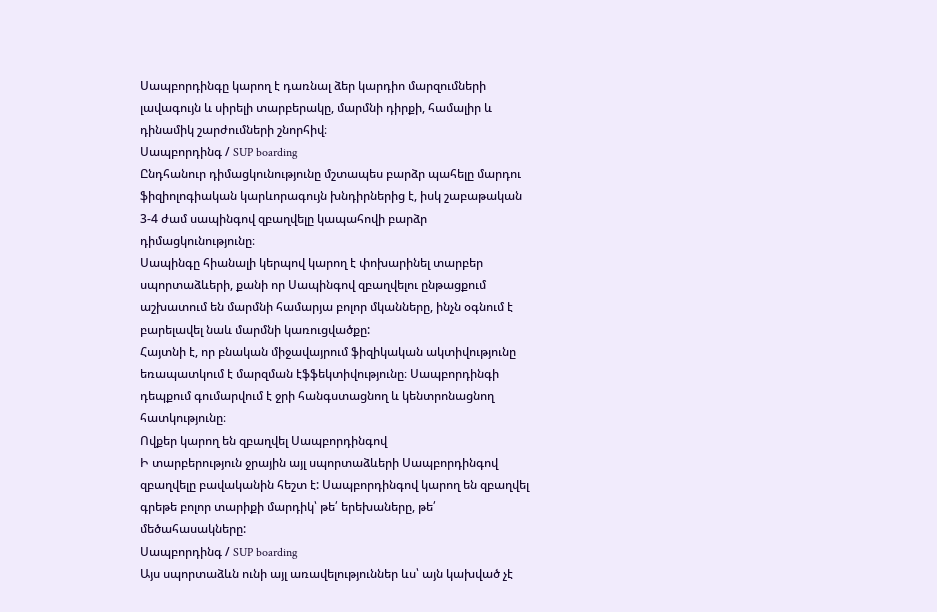Սապբորդինգը կարող է դառնալ ձեր կարդիո մարզումների լավագույն և սիրելի տարբերակը, մարմնի դիրքի, համալիր և դինամիկ շարժումների շնորհիվ։
Սապբորդինգ / SUP boarding
Ընդհանուր դիմացկունությունը մշտապես բարձր պահելը մարդու ֆիզիոլոգիական կարևորագույն խնդիրներից է, իսկ շաբաթական 3-4 ժամ սապինգով զբաղվելը կապահովի բարձր դիմացկունությունը։
Սապինգը հիանալի կերպով կարող է փոխարինել տարբեր սպորտաձևերի, քանի որ Սապինգով զբաղվելու ընթացքում աշխատում են մարմնի համարյա բոլոր մկանները, ինչն օգնում է բարելավել նաև մարմնի կառուցվածքը:
Հայտնի է, որ բնական միջավայրում ֆիզիկական ակտիվությունը եռապատկում է մարզման էֆֆեկտիվությունը։ Սապբորդինգի դեպքում գումարվում է ջրի հանգստացնող և կենտրոնացնող հատկությունը։
Ովքեր կարող են զբաղվել Սապբորդինգով
Ի տարբերություն ջրային այլ սպորտաձևերի Սապբորդինգով զբաղվելը բավականին հեշտ է: Սապբորդինգով կարող են զբաղվել գրեթե բոլոր տարիքի մարդիկ՝ թե՛ երեխաները, թե՛ մեծահասակները:
Սապբորդինգ / SUP boarding
Այս սպորտաձևն ունի այլ առավելություններ ևս՝ այն կախված չէ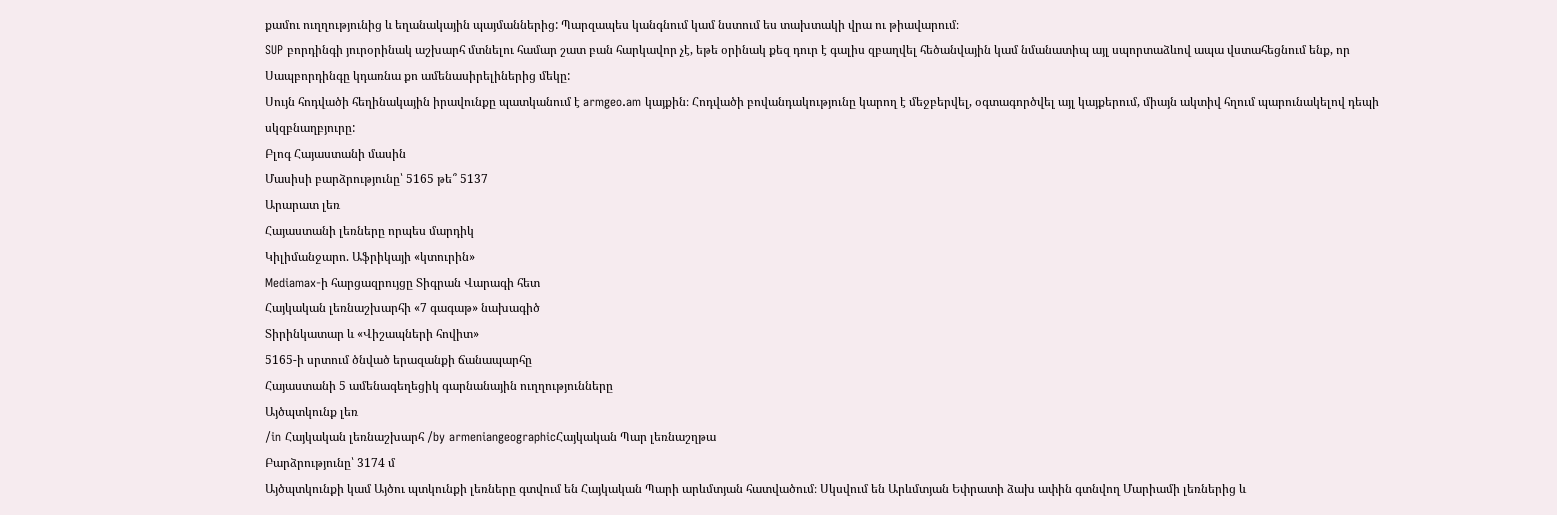քամու ուղղությունից և եղանակային պայմաններից: Պարզապես կանգնում կամ նստում ես տախտակի վրա ու թիավարում։
SUP բորդինգի յուրօրինակ աշխարհ մտնելու համար շատ բան հարկավոր չէ, եթե օրինակ քեզ դուր է գալիս զբաղվել հեծանվային կամ նմանատիպ այլ սպորտաձևով ապա վստահեցնում ենք, որ Սապբորդինգը կդառնա քո ամենասիրելիներից մեկը:
Սույն հոդվածի հեղինակային իրավունքը պատկանում է armgeo.am կայքին։ Հոդվածի բովանդակությունը կարող է մեջբերվել, օգտագործվել այլ կայքերում, միայն ակտիվ հղում պարունակելով դեպի սկզբնաղբյուրը:
Բլոգ Հայաստանի մասին
Մասիսի բարձրությունը՝ 5165 թե՞ 5137
Արարատ լեռ
Հայաստանի լեռները որպես մարդիկ
Կիլիմանջարո. Աֆրիկայի «կտուրին»
Mediamax-ի հարցազրույցը Տիգրան Վարագի հետ
Հայկական լեռնաշխարհի «7 գագաթ» նախագիծ
Տիրինկատար և «Վիշապների հովիտ»
5165-ի սրտում ծնված երազանքի ճանապարհը
Հայաստանի 5 ամենագեղեցիկ գարնանային ուղղությունները
Այծպտկունք լեռ
/in Հայկական լեռնաշխարհ /by armeniangeographicՀայկական Պար լեռնաշղթա
Բարձրությունը՝ 3174 մ
Այծպտկունքի կամ Այծու պտկունքի լեռները գտվում են Հայկական Պարի արևմտյան հատվածում։ Սկսվում են Արևմտյան Եփրատի ձախ ափին գտնվող Մարիամի լեռներից և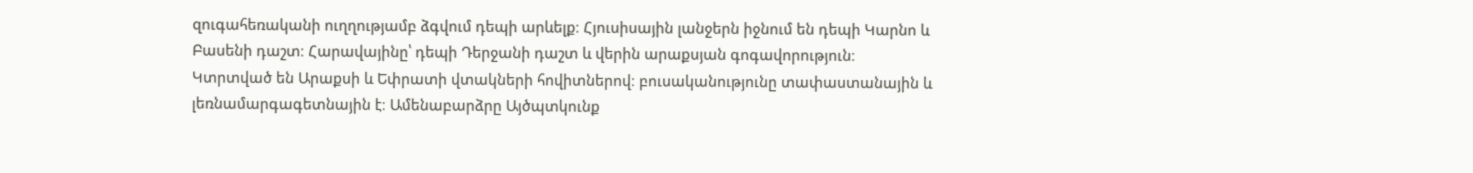զուգահեռականի ուղղությամբ ձգվում դեպի արևելք։ Հյուսիսային լանջերն իջնում են դեպի Կարնո և Բասենի դաշտ։ Հարավայինը՝ դեպի Դերջանի դաշտ և վերին արաքսյան գոգավորություն։ Կտրտված են Արաքսի և Եփրատի վտակների հովիտներով։ բուսականությունը տափաստանային և լեռնամարգագետնային է։ Ամենաբարձրը Այծպտկունք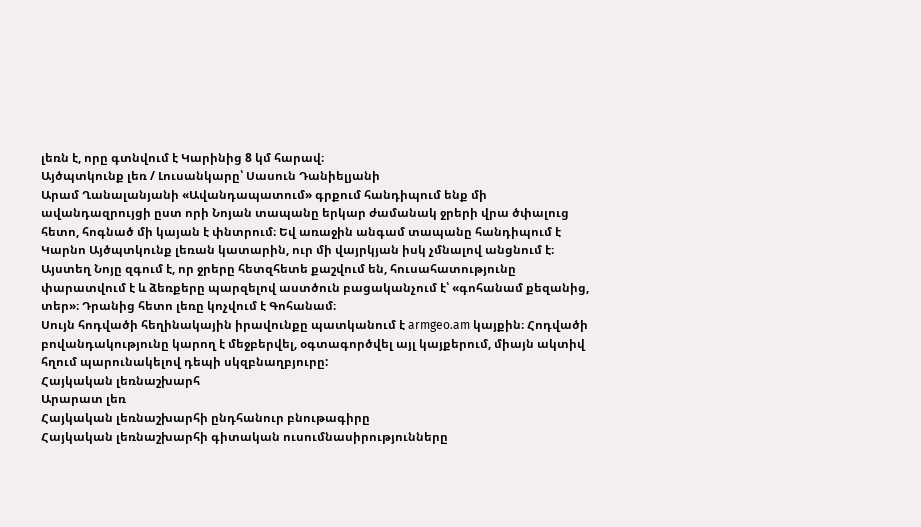լեռն է, որը գտնվում է Կարինից 8 կմ հարավ։
Այծպտկունք լեռ / Լուսանկարը՝ Սասուն Դանիելյանի
Արամ Ղանալանյանի «Ավանդապատում» գրքում հանդիպում ենք մի ավանդազրույցի ըստ որի Նոյան տապանը երկար ժամանակ ջրերի վրա ծփալուց հետո, հոգնած մի կայան է փնտրում։ Եվ առաջին անգամ տապանը հանդիպում է Կարնո Այծպտկունք լեռան կատարին, ուր մի վայրկյան իսկ չմնալով անցնում է։ Այստեղ Նոյը զգում է, որ ջրերը հետզհետե քաշվում են, հուսահատությունը փարատվում է և ձեռքերը պարզելով աստծուն բացականչում է՝ «գոհանամ քեզանից, տեր»։ Դրանից հետո լեռը կոչվում է Գոհանամ։
Սույն հոդվածի հեղինակային իրավունքը պատկանում է armgeo.am կայքին։ Հոդվածի բովանդակությունը կարող է մեջբերվել, օգտագործվել այլ կայքերում, միայն ակտիվ հղում պարունակելով դեպի սկզբնաղբյուրը:
Հայկական լեռնաշխարհ
Արարատ լեռ
Հայկական լեռնաշխարհի ընդհանուր բնութագիրը
Հայկական լեռնաշխարհի գիտական ուսումնասիրությունները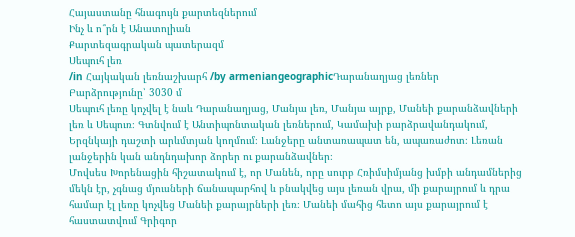Հայաստանը հնագույն քարտեզներում
Ինչ և ո՞րն է Անատոլիան
Քարտեզագրական պատերազմ
Սեպուհ լեռ
/in Հայկական լեռնաշխարհ /by armeniangeographicԴարանաղյաց լեռներ
Բարձրությունը՝ 3030 մ
Սեպուհ լեռը կոչվել է նաև Դարանաղյաց, Մանյա լեռ, Մանյա այրք, Մանեի քարանձավների լեռ և Սեպուռ։ Գտնվում է Անտիպոնտական լեռներում, Կամախի բարձրավանդակում, Երզնկայի դաշտի արևմտյան կողմում։ Լանջերը անտառապատ են, ապառաժոտ։ Լեռան լանջերին կան անդնդախոր ձորեր ու քարանձավներ։
Մովսես Խորենացին հիշատակում է, որ Մանեն, որը սուրբ Հռիմսիմյանց խմբի անդամներից մեկն էր, չգնաց մյուսների ճանապարհով և բնակվեց այս լեռան վրա, մի քարայրում և դրա համար էլ լեռը կոչվեց Մանեի քարայրների լեռ։ Մանեի մահից հետո այս քարայրում է հաստատվում Գրիգոր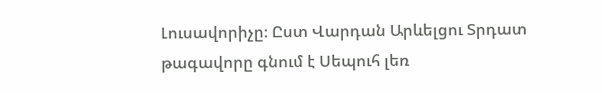Լուսավորիչը։ Ըստ Վարդան Արևելցու Տրդատ թագավորը գնում է Սեպուհ լեռ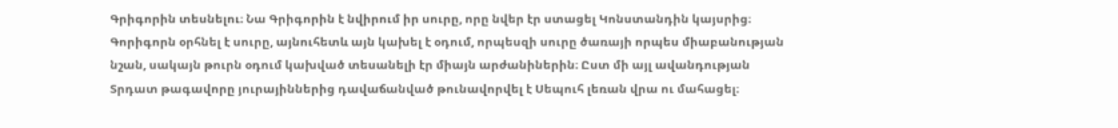Գրիգորին տեսնելու։ Նա Գրիգորին է նվիրում իր սուրը, որը նվեր էր ստացել Կոնստանդին կայսրից։ Գորիգորն օրհնել է սուրը, այնուհետև այն կախել է օդում, որպեսզի սուրը ծառայի որպես միաբանության նշան, սակայն թուրն օդում կախված տեսանելի էր միայն արժանիներին։ Ըստ մի այլ ավանդության Տրդատ թագավորը յուրայիններից դավաճանված թունավորվել է Սեպուհ լեռան վրա ու մահացել։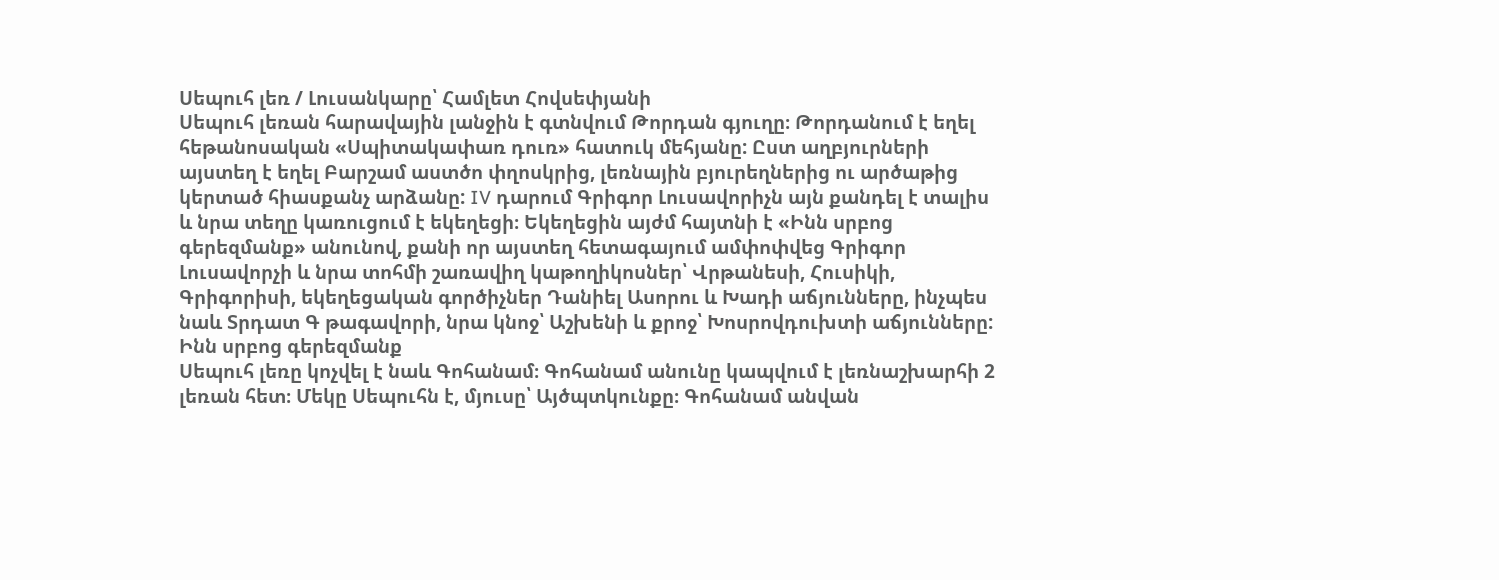Սեպուհ լեռ / Լուսանկարը՝ Համլետ Հովսեփյանի
Սեպուհ լեռան հարավային լանջին է գտնվում Թորդան գյուղը։ Թորդանում է եղել հեթանոսական «Սպիտակափառ դուռ» հատուկ մեհյանը: Ըստ աղբյուրների այստեղ է եղել Բարշամ աստծո փղոսկրից, լեռնային բյուրեղներից ու արծաթից կերտած հիասքանչ արձանը: IV դարում Գրիգոր Լուսավորիչն այն քանդել է տալիս և նրա տեղը կառուցում է եկեղեցի։ Եկեղեցին այժմ հայտնի է «Ինն սրբոց գերեզմանք» անունով, քանի որ այստեղ հետագայում ամփոփվեց Գրիգոր Լուսավորչի և նրա տոհմի շառավիղ կաթողիկոսներ՝ Վրթանեսի, Հուսիկի, Գրիգորիսի, եկեղեցական գործիչներ Դանիել Ասորու և Խադի աճյունները, ինչպես նաև Տրդատ Գ թագավորի, նրա կնոջ՝ Աշխենի և քրոջ՝ Խոսրովդուխտի աճյունները:
Ինն սրբոց գերեզմանք
Սեպուհ լեռը կոչվել է նաև Գոհանամ։ Գոհանամ անունը կապվում է լեռնաշխարհի 2 լեռան հետ։ Մեկը Սեպուհն է, մյուսը՝ Այծպտկունքը։ Գոհանամ անվան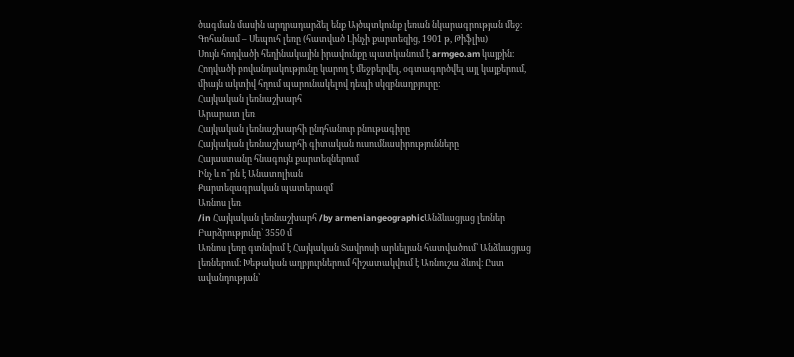ծագման մասին արդրադարձել ենք Այծպտկունք լեռան նկարագրության մեջ։
Գոհանամ – Սեպուհ լեռը (հատված Լինչի քարտեզից, 1901 թ, Թիֆլիս)
Սույն հոդվածի հեղինակային իրավունքը պատկանում է armgeo.am կայքին։ Հոդվածի բովանդակությունը կարող է մեջբերվել, օգտագործվել այլ կայքերում, միայն ակտիվ հղում պարունակելով դեպի սկզբնաղբյուրը:
Հայկական լեռնաշխարհ
Արարատ լեռ
Հայկական լեռնաշխարհի ընդհանուր բնութագիրը
Հայկական լեռնաշխարհի գիտական ուսումնասիրությունները
Հայաստանը հնագույն քարտեզներում
Ինչ և ո՞րն է Անատոլիան
Քարտեզագրական պատերազմ
Առնոս լեռ
/in Հայկական լեռնաշխարհ /by armeniangeographicԱնձևացյաց լեռներ
Բարձրությունը` 3550 մ
Առնոս լեռը գտնվում է Հայկական Տավրոսի արևելյան հատվածում՝ Անձևացյաց լեռներում։ Խեթական աղբյուրներում հիշատակվում է Առնուշա ձևով։ Ըստ ավանդության՝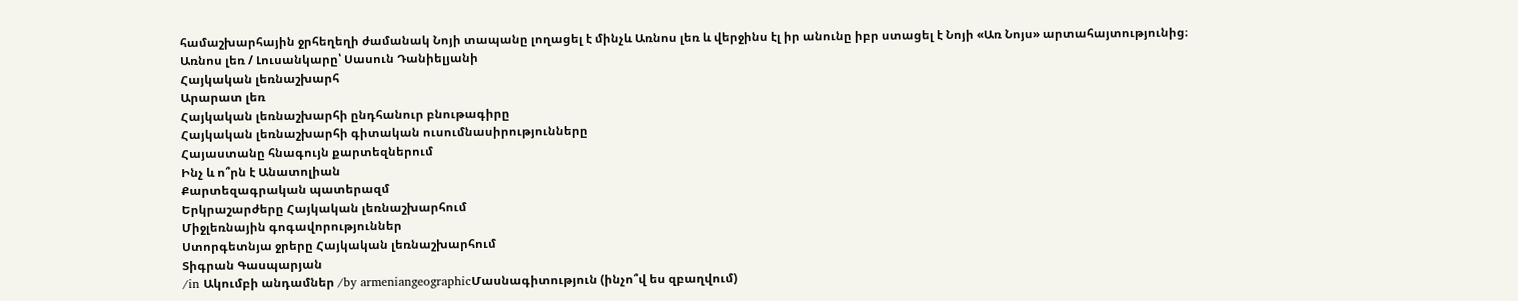համաշխարհային ջրհեղեղի ժամանակ Նոյի տապանը լողացել է մինչև Առնոս լեռ և վերջինս էլ իր անունը իբր ստացել է Նոյի «Առ Նոյս» արտահայտությունից։
Առնոս լեռ / Լուսանկարը՝ Սասուն Դանիելյանի
Հայկական լեռնաշխարհ
Արարատ լեռ
Հայկական լեռնաշխարհի ընդհանուր բնութագիրը
Հայկական լեռնաշխարհի գիտական ուսումնասիրությունները
Հայաստանը հնագույն քարտեզներում
Ինչ և ո՞րն է Անատոլիան
Քարտեզագրական պատերազմ
Երկրաշարժերը Հայկական լեռնաշխարհում
Միջլեռնային գոգավորություններ
Ստորգետնյա ջրերը Հայկական լեռնաշխարհում
Տիգրան Գասպարյան
/in Ակումբի անդամներ /by armeniangeographicՄասնագիտություն (ինչո՞վ ես զբաղվում)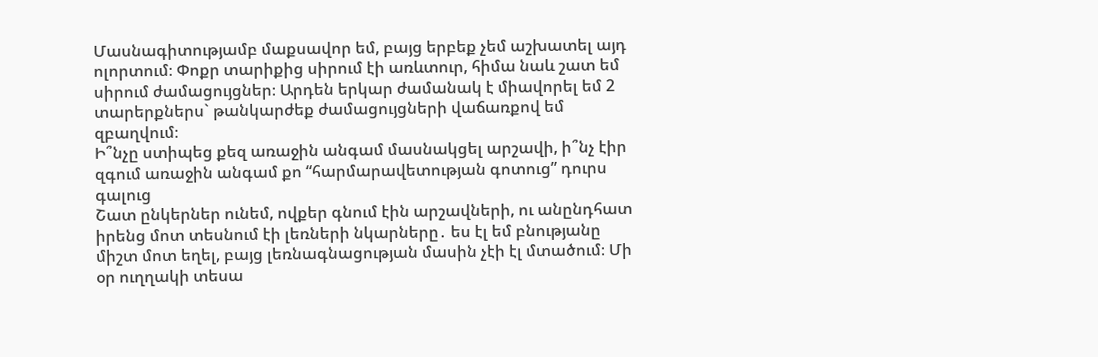Մասնագիտությամբ մաքսավոր եմ, բայց երբեք չեմ աշխատել այդ ոլորտում։ Փոքր տարիքից սիրում էի առևտուր, հիմա նաև շատ եմ սիրում ժամացույցներ։ Արդեն երկար ժամանակ է միավորել եմ 2 տարերքներս` թանկարժեք ժամացույցների վաճառքով եմ զբաղվում։
Ի՞նչը ստիպեց քեզ առաջին անգամ մասնակցել արշավի, ի՞նչ էիր զգում առաջին անգամ քո “հարմարավետության գոտուց” դուրս գալուց
Շատ ընկերներ ունեմ, ովքեր գնում էին արշավների, ու անընդհատ իրենց մոտ տեսնում էի լեռների նկարները․ ես էլ եմ բնությանը միշտ մոտ եղել, բայց լեռնագնացության մասին չէի էլ մտածում։ Մի օր ուղղակի տեսա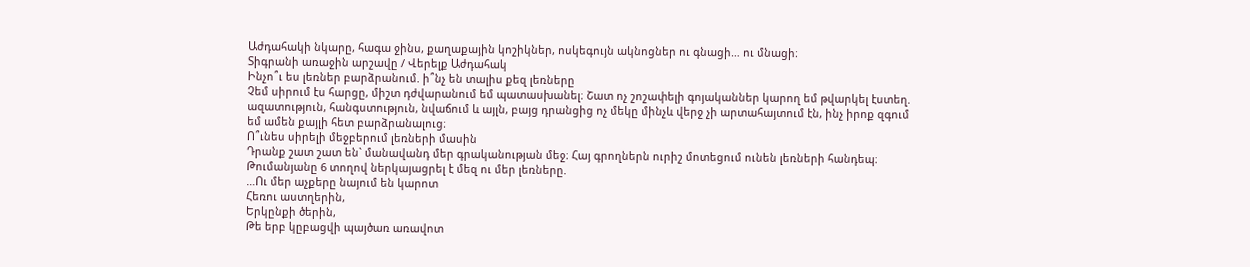Աժդահակի նկարը, հագա ջինս, քաղաքային կոշիկներ, ոսկեգույն ակնոցներ ու գնացի… ու մնացի։
Տիգրանի առաջին արշավը / Վերելք Աժդահակ
Ինչո՞ւ ես լեռներ բարձրանում. ի՞նչ են տալիս քեզ լեռները
Չեմ սիրում էս հարցը, միշտ դժվարանում եմ պատասխանել։ Շատ ոչ շոշափելի գոյականներ կարող եմ թվարկել էստեղ. ազատություն, հանգստություն, նվաճում և այլն, բայց դրանցից ոչ մեկը մինչև վերջ չի արտահայտում էն, ինչ իրոք զգում եմ ամեն քայլի հետ բարձրանալուց։
Ո՞ւնես սիրելի մեջբերում լեռների մասին
Դրանք շատ շատ են` մանավանդ մեր գրականության մեջ։ Հայ գրողներն ուրիշ մոտեցում ունեն լեռների հանդեպ։ Թումանյանը 6 տողով ներկայացրել է մեզ ու մեր լեռները.
…Ու մեր աչքերը նայում են կարոտ
Հեռու աստղերին,
Երկընքի ծերին,
Թե երբ կըբացվի պայծառ առավոտ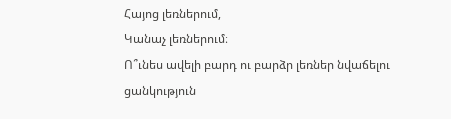Հայոց լեռներում,
Կանաչ լեռներում։
Ո՞ւնես ավելի բարդ ու բարձր լեռներ նվաճելու ցանկություն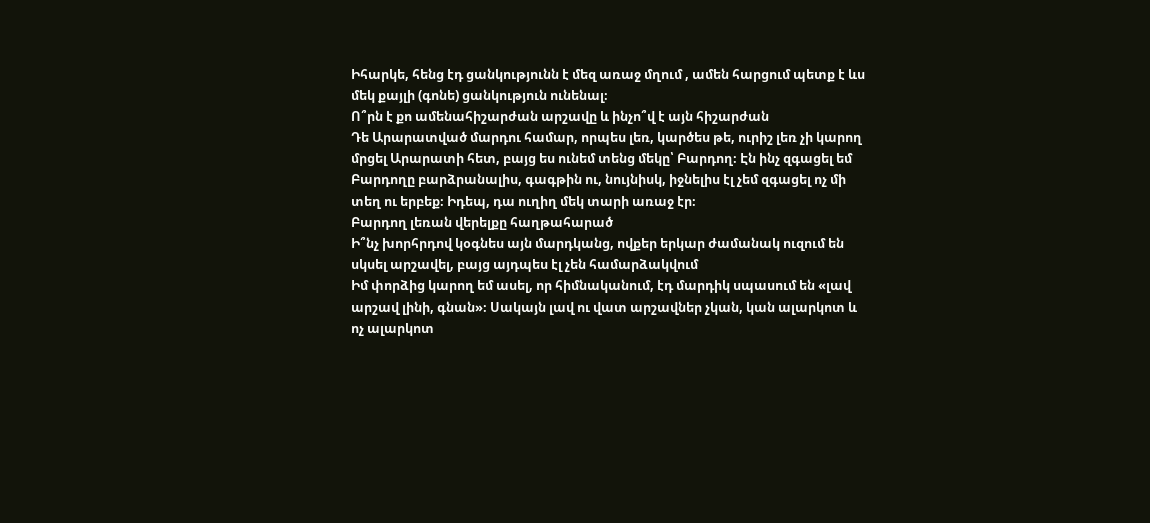Իհարկե, հենց էդ ցանկությունն է մեզ առաջ մղում , ամեն հարցում պետք է ևս մեկ քայլի (գոնե) ցանկություն ունենալ։
Ո՞րն է քո ամենահիշարժան արշավը և ինչո՞վ է այն հիշարժան
Դե Արարատված մարդու համար, որպես լեռ, կարծես թե, ուրիշ լեռ չի կարող մրցել Արարատի հետ, բայց ես ունեմ տենց մեկը՝ Բարդող։ Էն ինչ զգացել եմ Բարդողը բարձրանալիս, գագթին ու, նույնիսկ, իջնելիս էլ չեմ զգացել ոչ մի տեղ ու երբեք։ Իդեպ, դա ուղիղ մեկ տարի առաջ էր։
Բարդող լեռան վերելքը հաղթահարած
Ի՞նչ խորհրդով կօգնես այն մարդկանց, ովքեր երկար ժամանակ ուզում են սկսել արշավել, բայց այդպես էլ չեն համարձակվում
Իմ փորձից կարող եմ ասել, որ հիմնականում, էդ մարդիկ սպասում են «լավ արշավ լինի, գնան»։ Սակայն լավ ու վատ արշավներ չկան, կան ալարկոտ և ոչ ալարկոտ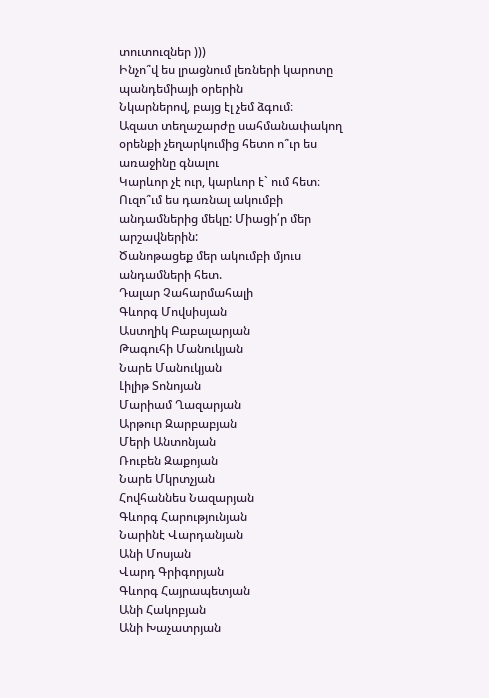տուտուզներ )))
Ինչո՞վ ես լրացնում լեռների կարոտը պանդեմիայի օրերին
Նկարներով, բայց էլ չեմ ձգում։
Ազատ տեղաշարժը սահմանափակող օրենքի չեղարկումից հետո ո՞ւր ես առաջինը գնալու
Կարևոր չէ ուր, կարևոր է` ում հետ։
Ուզո՞ւմ ես դառնալ ակումբի անդամներից մեկը: Միացի՛ր մեր արշավներին:
Ծանոթացեք մեր ակումբի մյուս անդամների հետ.
Դալար Չահարմահալի
Գևորգ Մովսիսյան
Աստղիկ Բաբալարյան
Թագուհի Մանուկյան
Նարե Մանուկյան
Լիլիթ Տոնոյան
Մարիամ Ղազարյան
Արթուր Զարբաբյան
Մերի Անտոնյան
Ռուբեն Զաքոյան
Նարե Մկրտչյան
Հովհաննես Նազարյան
Գևորգ Հարությունյան
Նարինէ Վարդանյան
Անի Մոսյան
Վարդ Գրիգորյան
Գևորգ Հայրապետյան
Անի Հակոբյան
Անի Խաչատրյան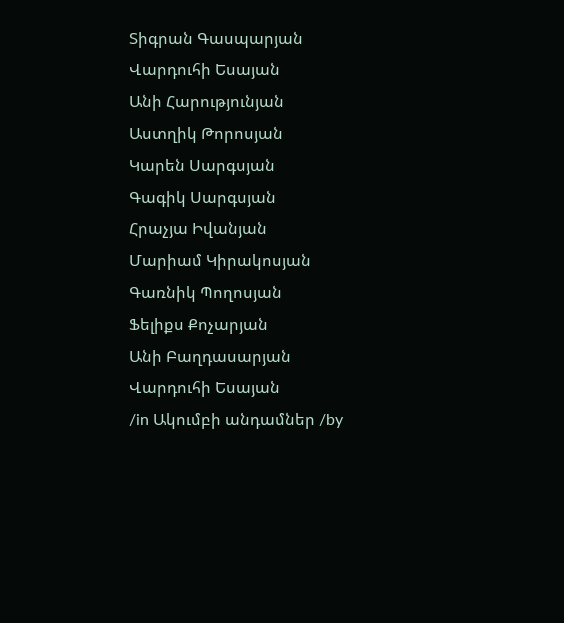Տիգրան Գասպարյան
Վարդուհի Եսայան
Անի Հարությունյան
Աստղիկ Թորոսյան
Կարեն Սարգսյան
Գագիկ Սարգսյան
Հրաչյա Իվանյան
Մարիամ Կիրակոսյան
Գառնիկ Պողոսյան
Ֆելիքս Քոչարյան
Անի Բաղդասարյան
Վարդուհի Եսայան
/in Ակումբի անդամներ /by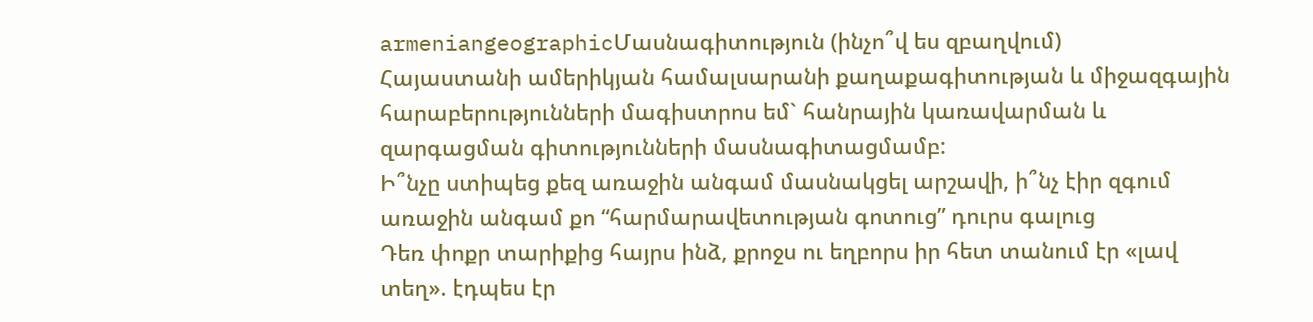armeniangeographicՄասնագիտություն (ինչո՞վ ես զբաղվում)
Հայաստանի ամերիկյան համալսարանի քաղաքագիտության և միջազգային հարաբերությունների մագիստրոս եմ` հանրային կառավարման և զարգացման գիտությունների մասնագիտացմամբ:
Ի՞նչը ստիպեց քեզ առաջին անգամ մասնակցել արշավի, ի՞նչ էիր զգում առաջին անգամ քո “հարմարավետության գոտուց” դուրս գալուց
Դեռ փոքր տարիքից հայրս ինձ, քրոջս ու եղբորս իր հետ տանում էր «լավ տեղ». էդպես էր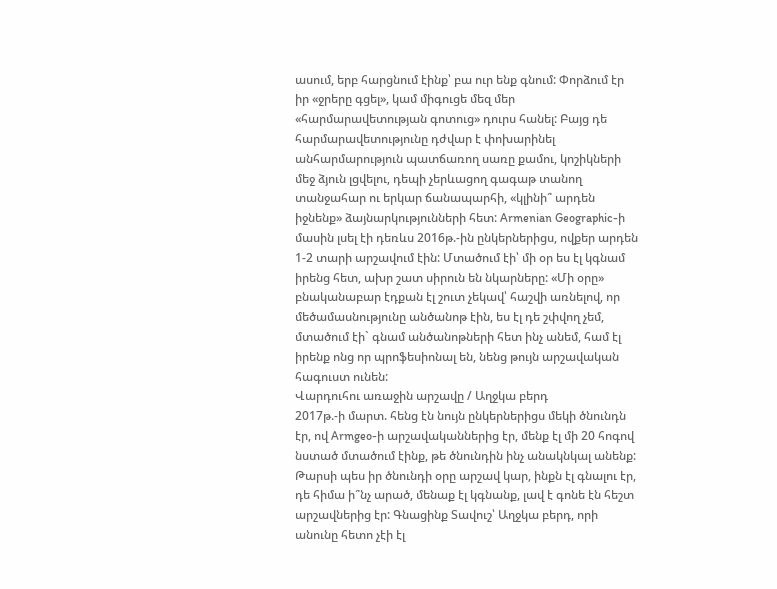ասում, երբ հարցնում էինք՝ բա ուր ենք գնում: Փորձում էր իր «ջրերը գցել», կամ միգուցե մեզ մեր «հարմարավետության գոտուց» դուրս հանել: Բայց դե հարմարավետությունը դժվար է փոխարինել անհարմարություն պատճառող սառը քամու, կոշիկների մեջ ձյուն լցվելու, դեպի չերևացող գագաթ տանող տանջահար ու երկար ճանապարհի, «կլինի՞ արդեն իջնենք» ձայնարկությունների հետ: Armenian Geographic-ի մասին լսել էի դեռևս 2016թ.-ին ընկերներիցս, ովքեր արդեն 1-2 տարի արշավում էին: Մտածում էի՝ մի օր ես էլ կգնամ իրենց հետ, ախր շատ սիրուն են նկարները: «Մի օրը» բնականաբար էդքան էլ շուտ չեկավ՝ հաշվի առնելով, որ մեծամասնությունը անծանոթ էին, ես էլ դե շփվող չեմ, մտածում էի` գնամ անծանոթների հետ ինչ անեմ, համ էլ իրենք ոնց որ պրոֆեսիոնալ են, նենց թույն արշավական հագուստ ունեն:
Վարդուհու առաջին արշավը / Աղջկա բերդ
2017թ.-ի մարտ. հենց էն նույն ընկերներիցս մեկի ծնունդն էր, ով Armgeo-ի արշավականներից էր, մենք էլ մի 20 հոգով նստած մտածում էինք, թե ծնունդին ինչ անակնկալ անենք: Թարսի պես իր ծնունդի օրը արշավ կար, ինքն էլ գնալու էր, դե հիմա ի՞նչ արած, մենաք էլ կգնանք, լավ է գոնե էն հեշտ արշավներից էր: Գնացինք Տավուշ՝ Աղջկա բերդ, որի անունը հետո չէի էլ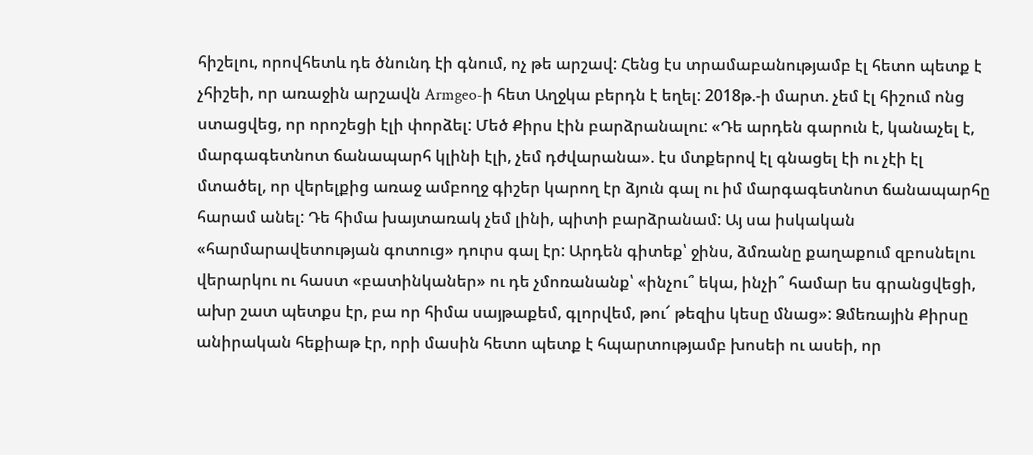հիշելու, որովհետև դե ծնունդ էի գնում, ոչ թե արշավ: Հենց էս տրամաբանությամբ էլ հետո պետք է չհիշեի, որ առաջին արշավն Armgeo-ի հետ Աղջկա բերդն է եղել: 2018թ.-ի մարտ. չեմ էլ հիշում ոնց ստացվեց, որ որոշեցի էլի փորձել: Մեծ Քիրս էին բարձրանալու: «Դե արդեն գարուն է, կանաչել է, մարգագետնոտ ճանապարհ կլինի էլի, չեմ դժվարանա». էս մտքերով էլ գնացել էի ու չէի էլ մտածել, որ վերելքից առաջ ամբողջ գիշեր կարող էր ձյուն գալ ու իմ մարգագետնոտ ճանապարհը հարամ անել: Դե հիմա խայտառակ չեմ լինի, պիտի բարձրանամ: Այ սա իսկական «հարմարավետության գոտուց» դուրս գալ էր: Արդեն գիտեք՝ ջինս, ձմռանը քաղաքում զբոսնելու վերարկու ու հաստ «բատինկաներ» ու դե չմոռանանք՝ «ինչու՞ եկա, ինչի՞ համար ես գրանցվեցի, ախր շատ պետքս էր, բա որ հիմա սայթաքեմ, գլորվեմ, թու՜ թեզիս կեսը մնաց»: Ձմեռային Քիրսը անիրական հեքիաթ էր, որի մասին հետո պետք է հպարտությամբ խոսեի ու ասեի, որ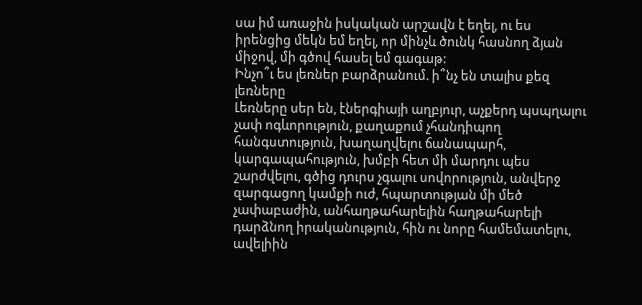սա իմ առաջին իսկական արշավն է եղել, ու ես իրենցից մեկն եմ եղել, որ մինչև ծունկ հասնող ձյան միջով, մի գծով հասել եմ գագաթ:
Ինչո՞ւ ես լեռներ բարձրանում. ի՞նչ են տալիս քեզ լեռները
Լեռները սեր են, էներգիայի աղբյուր, աչքերդ պսպղալու չափ ոգևորություն, քաղաքում չհանդիպող հանգստություն, խաղաղվելու ճանապարհ, կարգապահություն, խմբի հետ մի մարդու պես շարժվելու, գծից դուրս չգալու սովորություն, անվերջ զարգացող կամքի ուժ, հպարտության մի մեծ չափաբաժին, անհաղթահարելին հաղթահարելի դարձնող իրականություն, հին ու նորը համեմատելու, ավելիին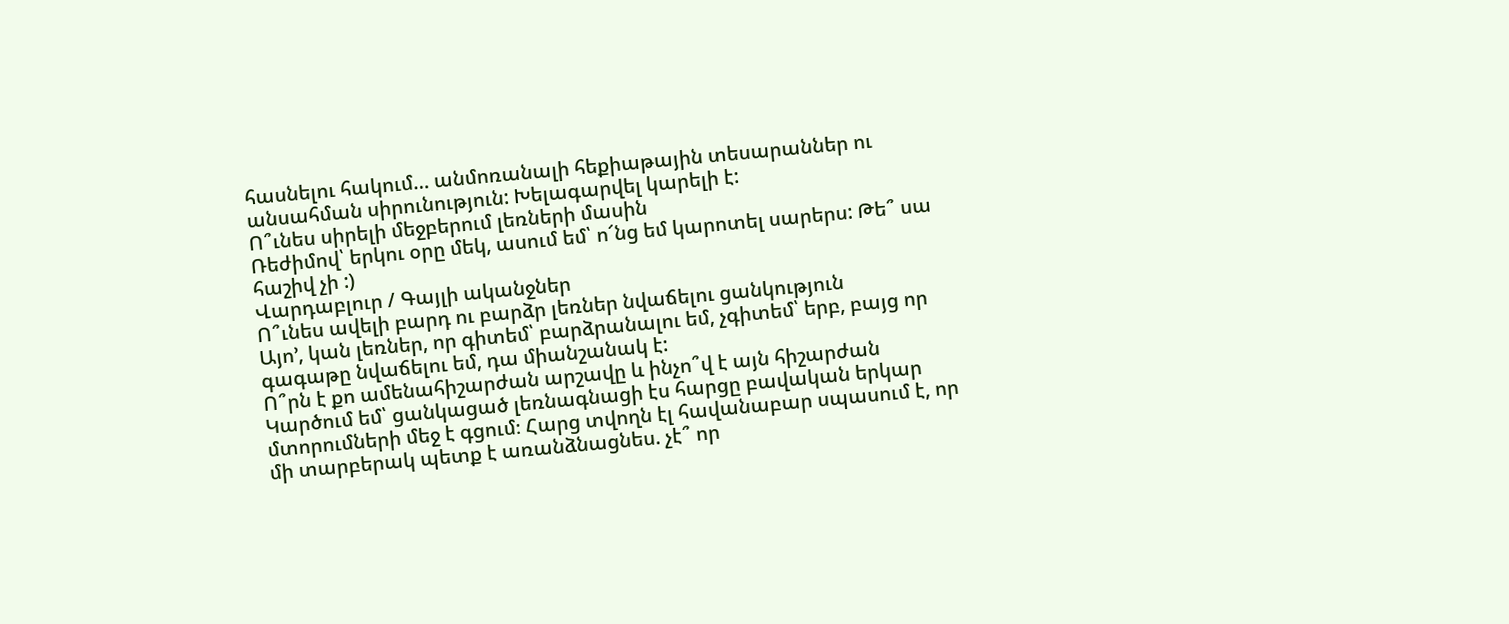հասնելու հակում… անմոռանալի հեքիաթային տեսարաններ ու անսահման սիրունություն: Խելագարվել կարելի է:
Ո՞ւնես սիրելի մեջբերում լեռների մասին
Ռեժիմով՝ երկու օրը մեկ, ասում եմ՝ ո՜նց եմ կարոտել սարերս: Թե՞ սա հաշիվ չի :)
Վարդաբլուր / Գայլի ականջներ
Ո՞ւնես ավելի բարդ ու բարձր լեռներ նվաճելու ցանկություն
Այո’, կան լեռներ, որ գիտեմ՝ բարձրանալու եմ, չգիտեմ՝ երբ, բայց որ գագաթը նվաճելու եմ, դա միանշանակ է:
Ո՞րն է քո ամենահիշարժան արշավը և ինչո՞վ է այն հիշարժան
Կարծում եմ՝ ցանկացած լեռնագնացի էս հարցը բավական երկար մտորումների մեջ է գցում։ Հարց տվողն էլ հավանաբար սպասում է, որ մի տարբերակ պետք է առանձնացնես. չէ՞ որ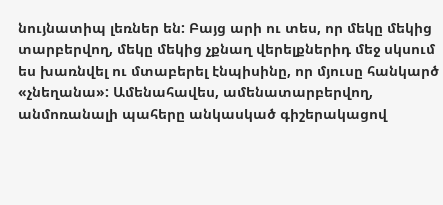նույնատիպ լեռներ են: Բայց արի ու տես, որ մեկը մեկից տարբերվող, մեկը մեկից չքնաղ վերելքներիդ մեջ սկսում ես խառնվել ու մտաբերել էնպիսինը, որ մյուսը հանկարծ «չնեղանա»: Ամենահավես, ամենատարբերվող, անմոռանալի պահերը անկասկած գիշերակացով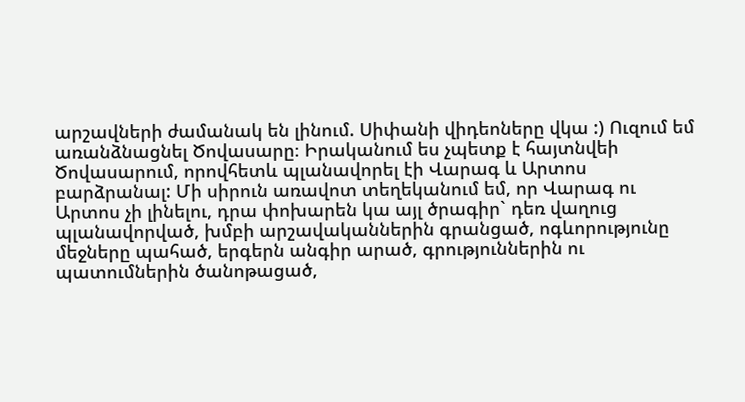արշավների ժամանակ են լինում. Սիփանի վիդեոները վկա :) Ուզում եմ առանձնացնել Ծովասարը։ Իրականում ես չպետք է հայտնվեի Ծովասարում, որովհետև պլանավորել էի Վարագ և Արտոս բարձրանալ: Մի սիրուն առավոտ տեղեկանում եմ, որ Վարագ ու Արտոս չի լինելու, դրա փոխարեն կա այլ ծրագիր` դեռ վաղուց պլանավորված, խմբի արշավականներին գրանցած, ոգևորությունը մեջները պահած, երգերն անգիր արած, գրություններին ու պատումներին ծանոթացած,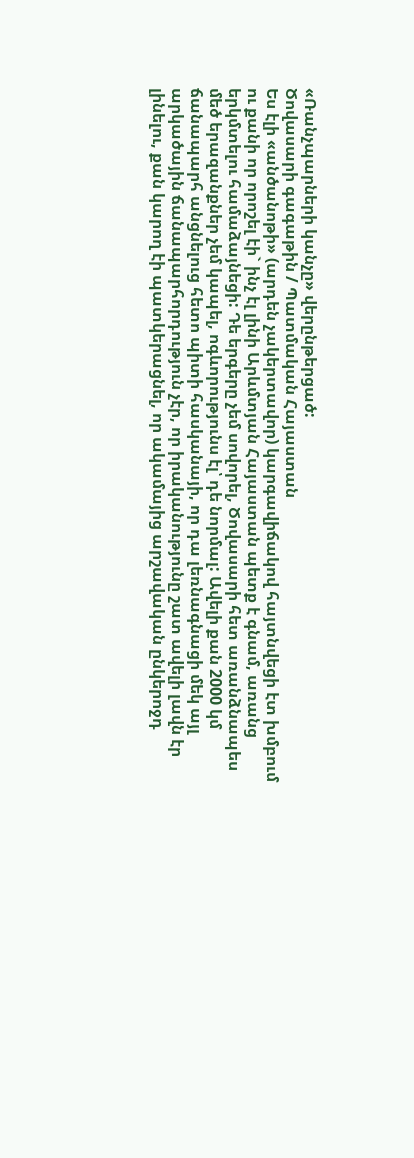«Ռանչպարների կանչը» վերընթերցած:
Ծովասարի գագաթին / Պատմական Հայաստան
Ես էլի «անծանոթի» (արդեն չակերտավոր) կարգավիճակով հայտնվեցի էտ խմբում ու քանի որ որոշել էի` ինչ էլ լինի Արևմտյան Հայաստան պետք է գնամ, առանց երկմտելու համաձայնեցի: Դե երգերը չեմ սովորել, Ծովասարի հետ առանձնապես մեծ երազանքներ չեմ կապել, ոգևորությունս էլ՝ դե նորմալ: Ավելի քան 2000 կմ ճանապարհ անցնելուց հետո պիտի հասկանայի, որ դա լեռնագնացի մեկ այլ արկածային ճանապարհորդություն չէր, որ իրականությունը շատ ավելի լավն էր լինելու, քան կարող էի պատկերացնել, որ ակամայից արշավական ընկերոջդ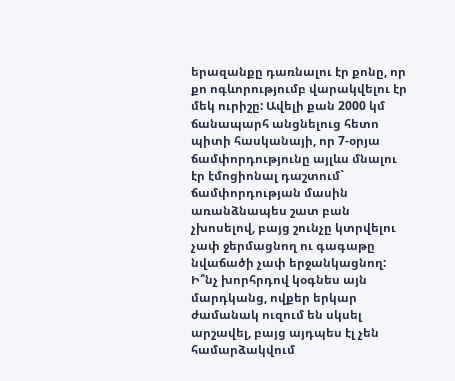երազանքը դառնալու էր քոնը, որ քո ոգևորությումբ վարակվելու էր մեկ ուրիշը: Ավելի քան 2000 կմ ճանապարհ անցնելուց հետո պիտի հասկանայի, որ 7-օրյա ճամփորդությունը այլևս մնալու էր էմոցիոնալ դաշտում` ճամփորդության մասին առանձնապես շատ բան չխոսելով, բայց շունչը կտրվելու չափ ջերմացնող ու գագաթը նվաճածի չափ երջանկացնող:
Ի՞նչ խորհրդով կօգնես այն մարդկանց, ովքեր երկար ժամանակ ուզում են սկսել արշավել, բայց այդպես էլ չեն համարձակվում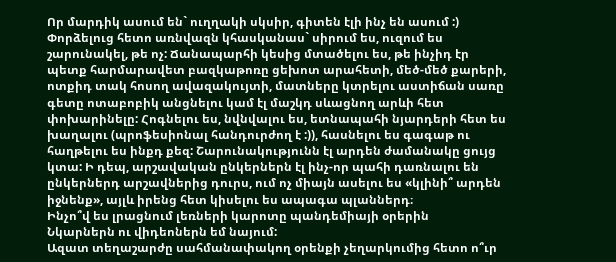Որ մարդիկ ասում են` ուղղակի սկսիր, գիտեն էլի ինչ են ասում :) Փորձելուց հետո առնվազն կհասկանաս` սիրում ես, ուզում ես շարունակել, թե ոչ: Ճանապարհի կեսից մտածելու ես, թե ինչիդ էր պետք հարմարավետ բազկաթոռը ցեխոտ արահետի, մեծ-մեծ քարերի, ոտքիդ տակ հոսող ավազակույտի, մատները կտրելու աստիճան սառը գետը ոտաբոբիկ անցնելու կամ էլ մաշկդ սևացնող արևի հետ փոխարինելը: Հոգնելու ես, նվնվալու ես, ետնապահի նյարդերի հետ ես խաղալու (պրոֆեսիոնալ հանդուրժող է :)), հասնելու ես գագաթ ու հաղթելու ես ինքդ քեզ: Շարունակությունն էլ արդեն ժամանակը ցույց կտա: Ի դեպ, արշավական ընկերներն էլ ինչ-որ պահի դառնալու են ընկերներդ արշավներից դուրս, ում ոչ միայն ասելու ես «կլինի՞ արդեն իջնենք», այլև իրենց հետ կիսելու ես ապագա պլաններդ։
Ինչո՞վ ես լրացնում լեռների կարոտը պանդեմիայի օրերին
Նկարներն ու վիդեոներն եմ նայում:
Ազատ տեղաշարժը սահմանափակող օրենքի չեղարկումից հետո ո՞ւր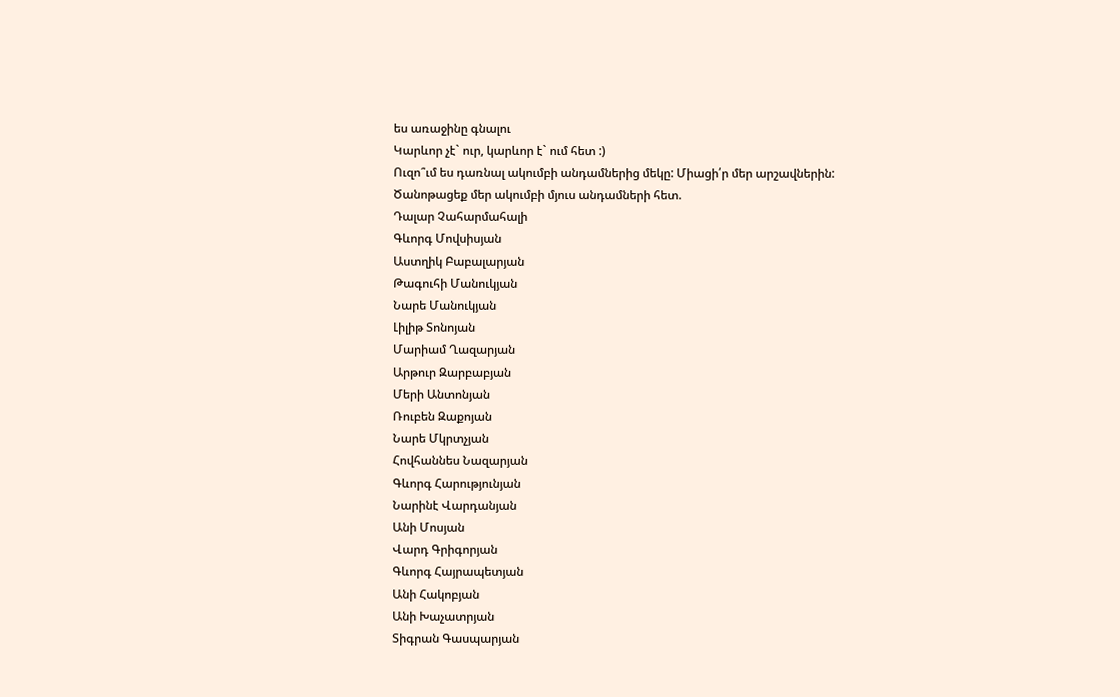ես առաջինը գնալու
Կարևոր չէ` ուր, կարևոր է` ում հետ :)
Ուզո՞ւմ ես դառնալ ակումբի անդամներից մեկը: Միացի՛ր մեր արշավներին:
Ծանոթացեք մեր ակումբի մյուս անդամների հետ.
Դալար Չահարմահալի
Գևորգ Մովսիսյան
Աստղիկ Բաբալարյան
Թագուհի Մանուկյան
Նարե Մանուկյան
Լիլիթ Տոնոյան
Մարիամ Ղազարյան
Արթուր Զարբաբյան
Մերի Անտոնյան
Ռուբեն Զաքոյան
Նարե Մկրտչյան
Հովհաննես Նազարյան
Գևորգ Հարությունյան
Նարինէ Վարդանյան
Անի Մոսյան
Վարդ Գրիգորյան
Գևորգ Հայրապետյան
Անի Հակոբյան
Անի Խաչատրյան
Տիգրան Գասպարյան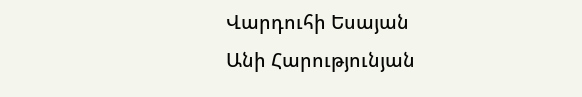Վարդուհի Եսայան
Անի Հարությունյան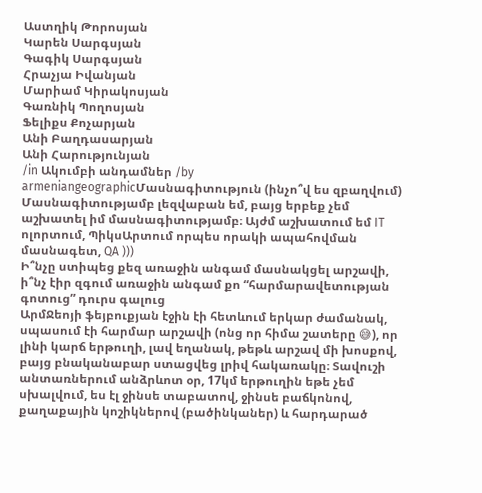Աստղիկ Թորոսյան
Կարեն Սարգսյան
Գագիկ Սարգսյան
Հրաչյա Իվանյան
Մարիամ Կիրակոսյան
Գառնիկ Պողոսյան
Ֆելիքս Քոչարյան
Անի Բաղդասարյան
Անի Հարությունյան
/in Ակումբի անդամներ /by armeniangeographicՄասնագիտություն (ինչո՞վ ես զբաղվում)
Մասնագիտությամբ լեզվաբան եմ, բայց երբեք չեմ աշխատել իմ մասնագիտությամբ։ Այժմ աշխատում եմ IT ոլորտում, ՊիկսԱրտում որպես որակի ապահովման մասնագետ, QA )))
Ի՞նչը ստիպեց քեզ առաջին անգամ մասնակցել արշավի, ի՞նչ էիր զգում առաջին անգամ քո “հարմարավետության գոտուց” դուրս գալուց
ԱրմՋեոյի ֆեյբուքյան էջին էի հետևում երկար ժամանակ, սպասում էի հարմար արշավի (ոնց որ հիմա շատերը 😅), որ լինի կարճ երթուղի, լավ եղանակ, թեթև արշավ մի խոսքով, բայց բնականաբար ստացվեց լրիվ հակառակը։ Տավուշի անտառներում անձրևոտ օր, 17կմ երթուղին եթե չեմ սխալվում, ես էլ ջինսե տաբատով, ջինսե բաճկոնով, քաղաքային կոշիկներով (բածինկաներ) և հարդարած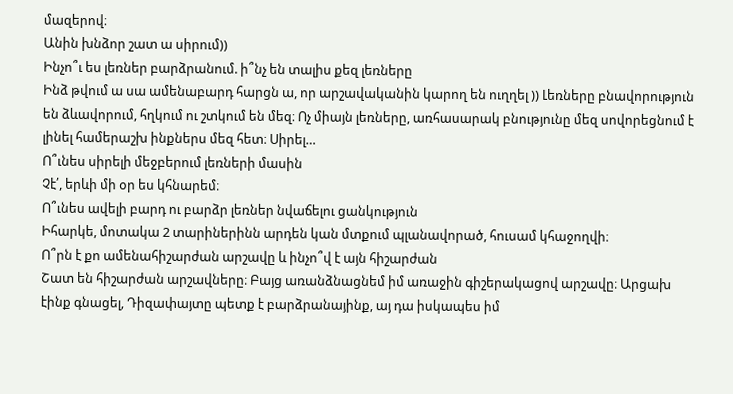մազերով։
Անին խնձոր շատ ա սիրում))
Ինչո՞ւ ես լեռներ բարձրանում. ի՞նչ են տալիս քեզ լեռները
Ինձ թվում ա սա ամենաբարդ հարցն ա, որ արշավականին կարող են ուղղել )) Լեռները բնավորություն են ձևավորում, հղկում ու շտկում են մեզ։ Ոչ միայն լեռները, առհասարակ բնությունը մեզ սովորեցնում է լինել համերաշխ ինքներս մեզ հետ։ Սիրել…
Ո՞ւնես սիրելի մեջբերում լեռների մասին
Չէ՛, երևի մի օր ես կհնարեմ։
Ո՞ւնես ավելի բարդ ու բարձր լեռներ նվաճելու ցանկություն
Իհարկե, մոտակա 2 տարիներինն արդեն կան մտքում պլանավորած, հուսամ կհաջողվի։
Ո՞րն է քո ամենահիշարժան արշավը և ինչո՞վ է այն հիշարժան
Շատ են հիշարժան արշավները։ Բայց առանձնացնեմ իմ առաջին գիշերակացով արշավը։ Արցախ էինք գնացել, Դիզափայտը պետք է բարձրանայինք, այ դա իսկապես իմ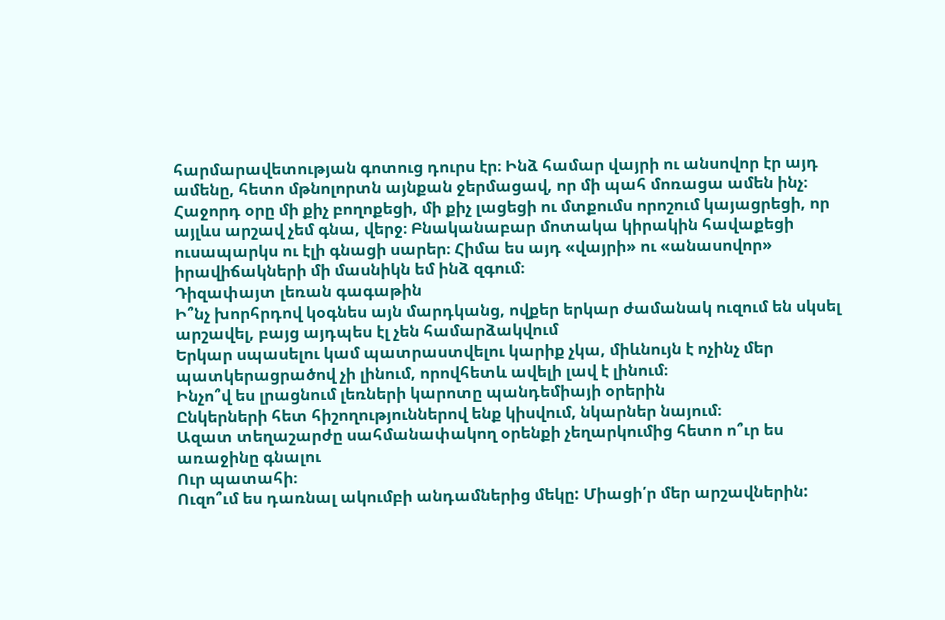հարմարավետության գոտուց դուրս էր։ Ինձ համար վայրի ու անսովոր էր այդ ամենը, հետո մթնոլորտն այնքան ջերմացավ, որ մի պահ մոռացա ամեն ինչ։ Հաջորդ օրը մի քիչ բողոքեցի, մի քիչ լացեցի ու մտքումս որոշում կայացրեցի, որ այլևս արշավ չեմ գնա, վերջ։ Բնականաբար մոտակա կիրակին հավաքեցի ուսապարկս ու էլի գնացի սարեր։ Հիմա ես այդ «վայրի» ու «անասովոր» իրավիճակների մի մասնիկն եմ ինձ զգում։
Դիզափայտ լեռան գագաթին
Ի՞նչ խորհրդով կօգնես այն մարդկանց, ովքեր երկար ժամանակ ուզում են սկսել արշավել, բայց այդպես էլ չեն համարձակվում
Երկար սպասելու կամ պատրաստվելու կարիք չկա, միևնույն է ոչինչ մեր պատկերացրածով չի լինում, որովհետև ավելի լավ է լինում։
Ինչո՞վ ես լրացնում լեռների կարոտը պանդեմիայի օրերին
Ընկերների հետ հիշողություններով ենք կիսվում, նկարներ նայում։
Ազատ տեղաշարժը սահմանափակող օրենքի չեղարկումից հետո ո՞ւր ես առաջինը գնալու
Ուր պատահի։
Ուզո՞ւմ ես դառնալ ակումբի անդամներից մեկը: Միացի՛ր մեր արշավներին: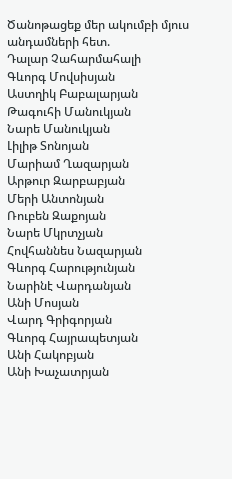Ծանոթացեք մեր ակումբի մյուս անդամների հետ.
Դալար Չահարմահալի
Գևորգ Մովսիսյան
Աստղիկ Բաբալարյան
Թագուհի Մանուկյան
Նարե Մանուկյան
Լիլիթ Տոնոյան
Մարիամ Ղազարյան
Արթուր Զարբաբյան
Մերի Անտոնյան
Ռուբեն Զաքոյան
Նարե Մկրտչյան
Հովհաննես Նազարյան
Գևորգ Հարությունյան
Նարինէ Վարդանյան
Անի Մոսյան
Վարդ Գրիգորյան
Գևորգ Հայրապետյան
Անի Հակոբյան
Անի Խաչատրյան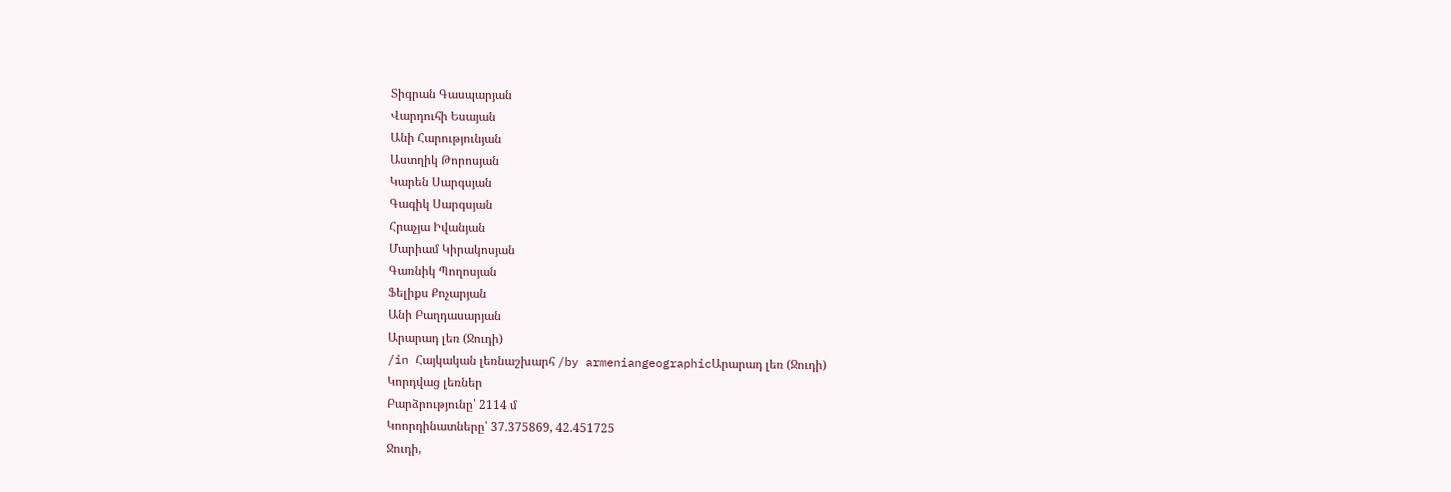Տիգրան Գասպարյան
Վարդուհի Եսայան
Անի Հարությունյան
Աստղիկ Թորոսյան
Կարեն Սարգսյան
Գագիկ Սարգսյան
Հրաչյա Իվանյան
Մարիամ Կիրակոսյան
Գառնիկ Պողոսյան
Ֆելիքս Քոչարյան
Անի Բաղդասարյան
Արարադ լեռ (Ջուդի)
/in Հայկական լեռնաշխարհ /by armeniangeographicԱրարադ լեռ (Ջուդի)
Կորդվաց լեռներ
Բարձրությունը՝ 2114 մ
Կոորդինատները՝ 37.375869, 42.451725
Ջուդի,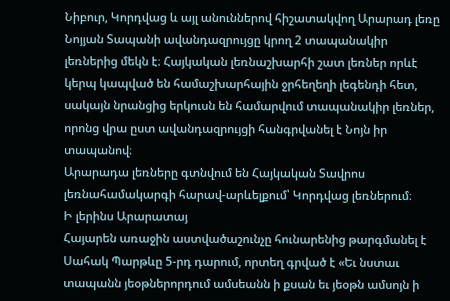Նիբուր, Կորդվաց և այլ անուններով հիշատակվող Արարադ լեռը Նոյյան Տապանի ավանդազրույցը կրող 2 տապանակիր լեռներից մեկն է։ Հայկական լեռնաշխարհի շատ լեռներ որևէ կերպ կապված են համաշխարհային ջրհեղեղի լեգենդի հետ, սակայն նրանցից երկուսն են համարվում տապանակիր լեռներ, որոնց վրա ըստ ավանդազրույցի հանգրվանել է Նոյն իր տապանով։
Արարադա լեռները գտնվում են Հայկական Տավրոս լեռնահամակարգի հարավ-արևելքում՝ Կորդվաց լեռներում։
Ի լերինս Արարատայ
Հայարեն առաջին աստվածաշունչը հունարենից թարգմանել է Սահակ Պարթևը 5-րդ դարում, որտեղ գրված է «Եւ նստաւ տապանն յեօթներորդում ամսեանն ի քսան եւ յեօթն ամսոյն ի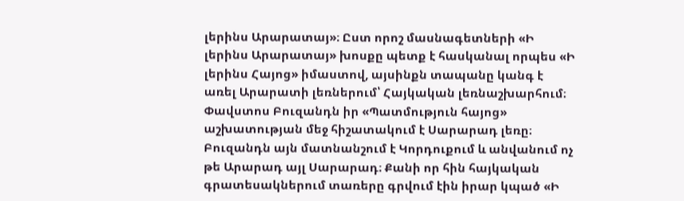լերինս Արարատայ»։ Ըստ որոշ մասնագետների «Ի լերինս Արարատայ» խոսքը պետք է հասկանալ որպես «Ի լերինս Հայոց» իմաստով, այսինքն տապանը կանգ է առել Արարատի լեռներում՝ Հայկական լեռնաշխարհում։
Փավստոս Բուզանդն իր «Պատմություն հայոց» աշխատության մեջ հիշատակում է Սարարադ լեռը։ Բուզանդն այն մատնանշում է Կորդուքում և անվանում ոչ թե Արարադ այլ Սարարադ։ Քանի որ հին հայկական գրատեսակներում տառերը գրվում էին իրար կպած «Ի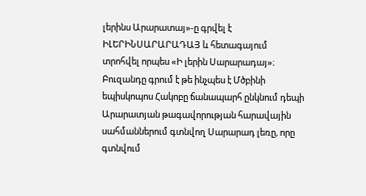լերինս Արարատայ»-ը գրվել է ԻԼԵՐԻՆՍԱՐԱՐԱԴԱՅ և հետագայում տրոհվել որպես «Ի լերին Սարարադայ»։ Բուզանդը գրում է թե ինչպես է Մծբինի եպիսկոպոս Հակոբը ճանապարհ ընկնում դեպի Արարատյան թագավորության հարավային սահմաններում գտնվող Սարարադ լեռը, որը գտնվում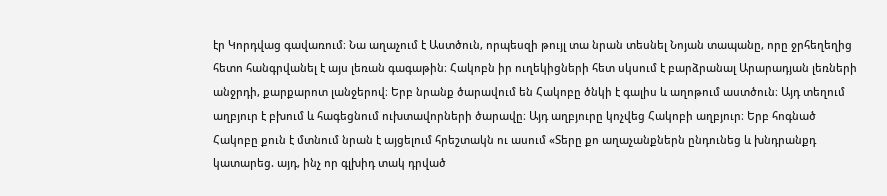էր Կորդվաց գավառում։ Նա աղաչում է Աստծուն, որպեսզի թույլ տա նրան տեսնել Նոյան տապանը, որը ջրհեղեղից հետո հանգրվանել է այս լեռան գագաթին։ Հակոբն իր ուղեկիցների հետ սկսում է բարձրանալ Արարադյան լեռների անջրդի, քարքարոտ լանջերով։ Երբ նրանք ծարավում են Հակոբը ծնկի է գալիս և աղոթում աստծուն։ Այդ տեղում աղբյուր է բխում և հագեցնում ուխտավորների ծարավը։ Այդ աղբյուրը կոչվեց Հակոբի աղբյուր։ Երբ հոգնած Հակոբը քուն է մտնում նրան է այցելում հրեշտակն ու ասում «Տերը քո աղաչանքներն ընդունեց և խնդրանքդ կատարեց. այդ, ինչ որ գլխիդ տակ դրված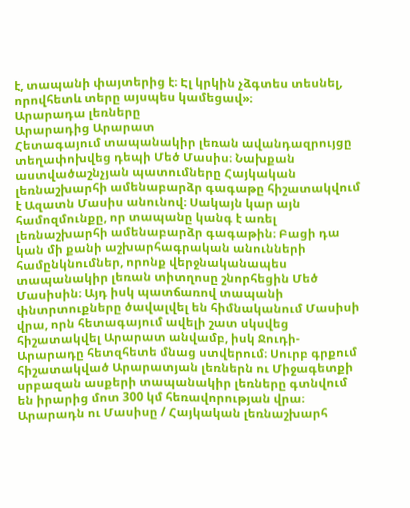է, տապանի փայտերից է։ Էլ կրկին չձգտես տեսնել, որովհետև տերը այսպես կամեցավ»։
Արարադա լեռները
Արարադից Արարատ
Հետագայում տապանակիր լեռան ավանդազրույցը տեղափոխվեց դեպի Մեծ Մասիս։ Նախքան աստվածաշնչյան պատումները Հայկական լեռնաշխարհի ամենաբարձր գագաթը հիշատակվում է Ազատն Մասիս անունով։ Սակայն կար այն համոզմունքը, որ տապանը կանգ է առել լեռնաշխարհի ամենաբարձր գագաթին։ Բացի դա կան մի քանի աշխարհագրական անունների համընկնումներ, որոնք վերջնականապես տապանակիր լեռան տիտղոսը շնորհեցին Մեծ Մասիսին։ Այդ իսկ պատճառով տապանի փնտրտուքները ծավալվել են հիմնականում Մասիսի վրա, որն հետագայում ավելի շատ սկսվեց հիշատակվել Արարատ անվամբ, իսկ Ջուդի-Արարադը հետզհետե մնաց ստվերում։ Սուրբ գրքում հիշատակված Արարատյան լեռներն ու Միջագետքի սրբազան ասքերի տապանակիր լեռները գտնվում են իրարից մոտ 300 կմ հեռավորության վրա։
Արարադն ու Մասիսը / Հայկական լեռնաշխարհ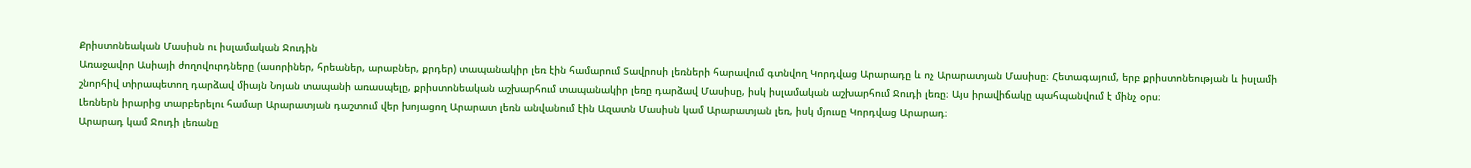Քրիստոնեական Մասիսն ու իսլամական Ջուդին
Առաջավոր Ասիայի ժողովուրդները (ասորիներ, հրեաներ, արաբներ, քրդեր) տապանակիր լեռ էին համարում Տավրոսի լեռների հարավում գտնվող Կորդվաց Արարադը և ոչ Արարատյան Մասիսը։ Հետագայում, երբ քրիստոնեության և իսլամի շնորհիվ տիրապետող դարձավ միայն Նոյան տապանի առասպելը, քրիստոնեական աշխարհում տապանակիր լեռը դարձավ Մասիսը, իսկ իսլամական աշխարհում Ջուդի լեռը։ Այս իրավիճակը պահպանվում է մինչ օրս։
Լեռներն իրարից տարբերելու համար Արարատյան դաշտում վեր խոյացող Արարատ լեռն անվանում էին Ազատն Մասիսն կամ Արարատյան լեռ, իսկ մյուսը Կորդվաց Արարադ։
Արարադ կամ Ջուդի լեռանը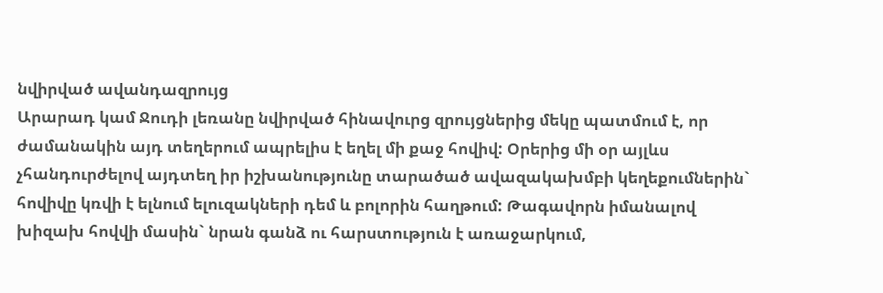նվիրված ավանդազրույց
Արարադ կամ Ջուդի լեռանը նվիրված հինավուրց զրույցներից մեկը պատմում է, որ ժամանակին այդ տեղերում ապրելիս է եղել մի քաջ հովիվ: Օրերից մի օր այլևս չհանդուրժելով այդտեղ իր իշխանությունը տարածած ավազակախմբի կեղեքումներին` հովիվը կռվի է ելնում ելուզակների դեմ և բոլորին հաղթում: Թագավորն իմանալով խիզախ հովվի մասին` նրան գանձ ու հարստություն է առաջարկում,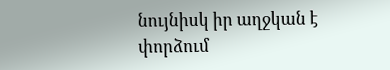նույնիսկ իր աղջկան է փորձում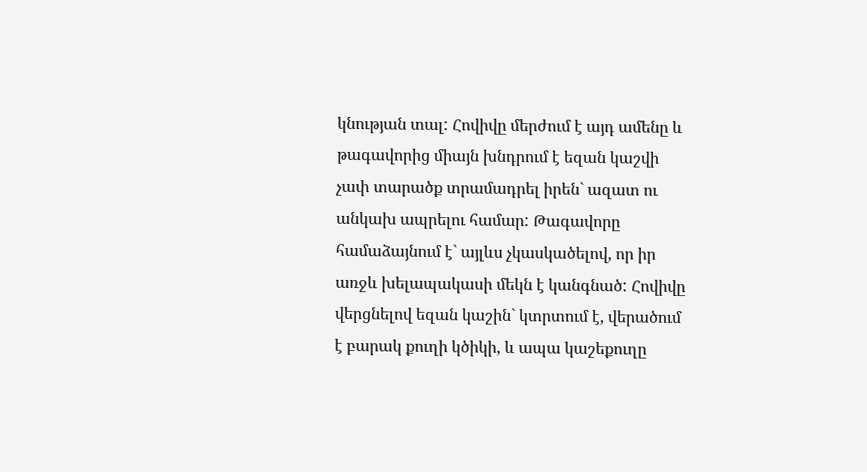կնության տալ: Հովիվը մերժում է այդ ամենը և թագավորից միայն խնդրում է եզան կաշվի չափ տարածք տրամադրել իրեն` ազատ ու անկախ ապրելու համար: Թագավորը համաձայնում է` այլևս չկասկածելով, որ իր առջև խելապակասի մեկն է կանգնած: Հովիվը վերցնելով եզան կաշին` կտրտում է, վերածում է բարակ քուղի կծիկի, և ապա կաշեքուղը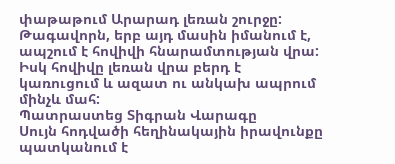փաթաթում Արարադ լեռան շուրջը: Թագավորն, երբ այդ մասին իմանում է, ապշում է հովիվի հնարամտության վրա: Իսկ հովիվը լեռան վրա բերդ է կառուցում և ազատ ու անկախ ապրում մինչև մահ:
Պատրաստեց Տիգրան Վարագը
Սույն հոդվածի հեղինակային իրավունքը պատկանում է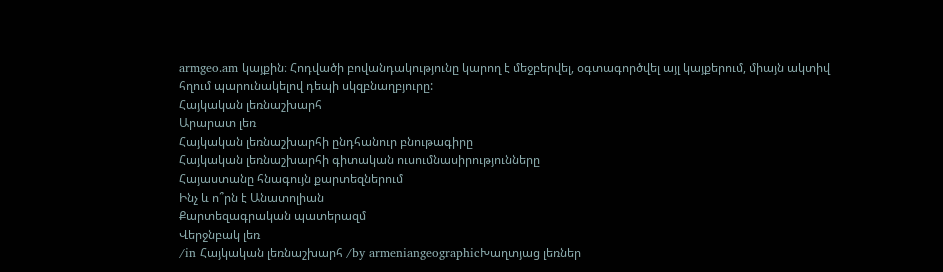armgeo.am կայքին։ Հոդվածի բովանդակությունը կարող է մեջբերվել, օգտագործվել այլ կայքերում, միայն ակտիվ հղում պարունակելով դեպի սկզբնաղբյուրը:
Հայկական լեռնաշխարհ
Արարատ լեռ
Հայկական լեռնաշխարհի ընդհանուր բնութագիրը
Հայկական լեռնաշխարհի գիտական ուսումնասիրությունները
Հայաստանը հնագույն քարտեզներում
Ինչ և ո՞րն է Անատոլիան
Քարտեզագրական պատերազմ
Վերջնբակ լեռ
/in Հայկական լեռնաշխարհ /by armeniangeographicԽաղտյաց լեռներ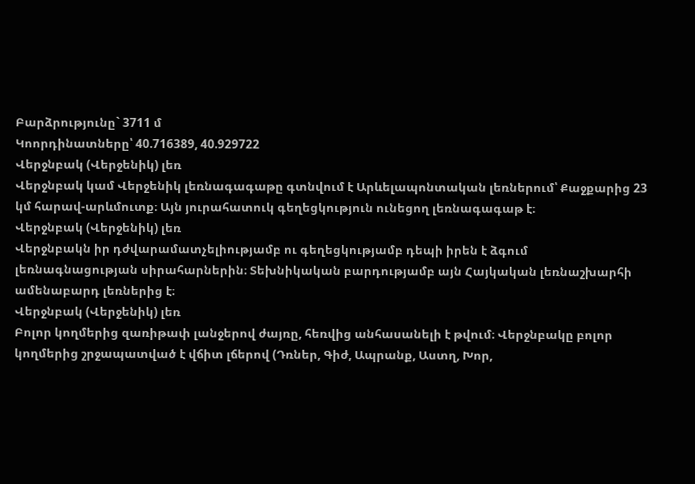Բարձրությունը` 3711 մ
Կոորդինատները՝ 40.716389, 40.929722
Վերջնբակ (Վերջենիկ) լեռ
Վերջնբակ կամ Վերջենիկ լեռնագագաթը գտնվում է Արևելապոնտական լեռներում՝ Քաջքարից 23 կմ հարավ-արևմուտք։ Այն յուրահատուկ գեղեցկություն ունեցող լեռնագագաթ է։
Վերջնբակ (Վերջենիկ) լեռ
Վերջնբակն իր դժվարամատչելիությամբ ու գեղեցկությամբ դեպի իրեն է ձգում լեռնագնացության սիրահարներին։ Տեխնիկական բարդությամբ այն Հայկական լեռնաշխարհի ամենաբարդ լեռներից է։
Վերջնբակ (Վերջենիկ) լեռ
Բոլոր կողմերից զառիթափ լանջերով ժայռը, հեռվից անհասանելի է թվում։ Վերջնբակը բոլոր կողմերից շրջապատված է վճիտ լճերով (Դռներ, Գիժ, Ապրանք, Աստղ, Խոր,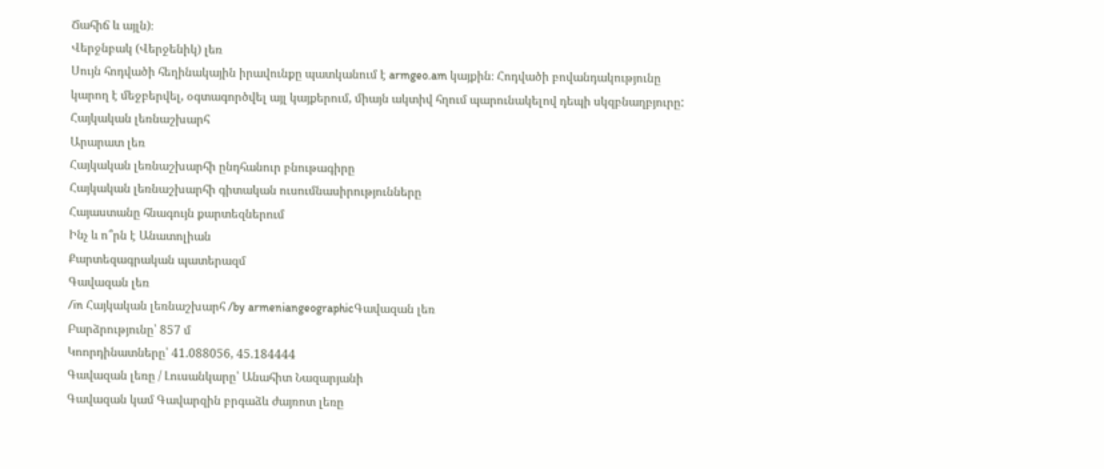Ճահիճ և այլն)։
Վերջնբակ (Վերջենիկ) լեռ
Սույն հոդվածի հեղինակային իրավունքը պատկանում է armgeo.am կայքին։ Հոդվածի բովանդակությունը կարող է մեջբերվել, օգտագործվել այլ կայքերում, միայն ակտիվ հղում պարունակելով դեպի սկզբնաղբյուրը:
Հայկական լեռնաշխարհ
Արարատ լեռ
Հայկական լեռնաշխարհի ընդհանուր բնութագիրը
Հայկական լեռնաշխարհի գիտական ուսումնասիրությունները
Հայաստանը հնագույն քարտեզներում
Ինչ և ո՞րն է Անատոլիան
Քարտեզագրական պատերազմ
Գավազան լեռ
/in Հայկական լեռնաշխարհ /by armeniangeographicԳավազան լեռ
Բարձրությունը՝ 857 մ
Կոորդինատները՝ 41.088056, 45.184444
Գավազան լեռը / Լուսանկարը՝ Անահիտ Նազարյանի
Գավազան կամ Գավարզին բրգաձև ժայռոտ լեռը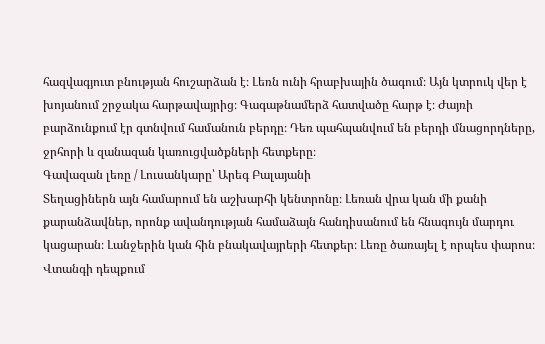հազվագյուտ բնության հուշարձան է։ Լեռն ունի հրաբխային ծագում։ Այն կտրուկ վեր է խոյանում շրջակա հարթավայրից։ Գագաթնամերձ հատվածը հարթ է։ Ժայռի բարձունքում էր գտնվում համանուն բերդը։ Դեռ պահպանվում են բերդի մնացորդները, ջրհորի և զանազան կառուցվածքների հետքերը։
Գավազան լեռը / Լուսանկարը՝ Արեգ Բալայանի
Տեղացիներն այն համարում են աշխարհի կենտրոնը։ Լեռան վրա կան մի քանի քարանձավներ, որոնք ավանդության համաձայն հանդիսանում են հնագույն մարդու կացարան։ Լանջերին կան հին բնակավայրերի հետքեր։ Լեռը ծառայել է որպես փարոս։ Վտանգի դեպքում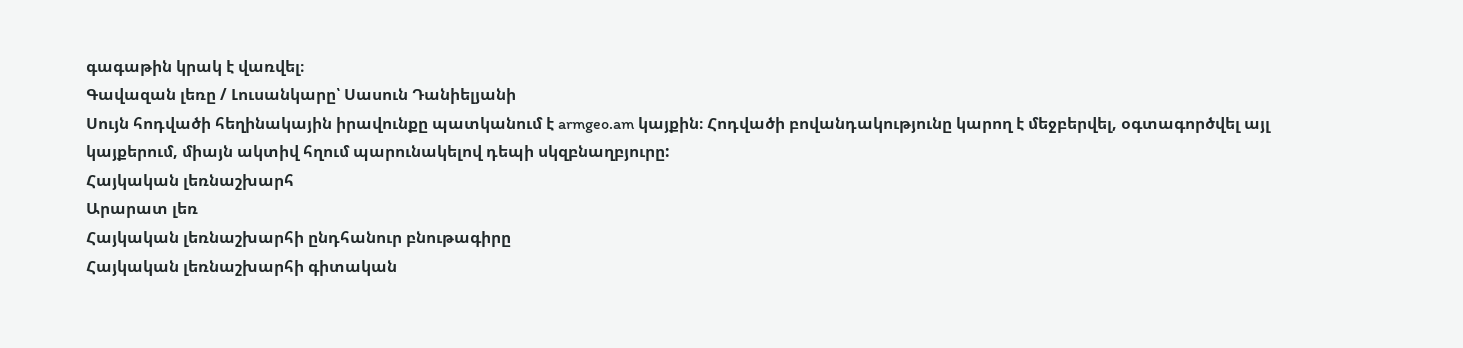գագաթին կրակ է վառվել։
Գավազան լեռը / Լուսանկարը՝ Սասուն Դանիելյանի
Սույն հոդվածի հեղինակային իրավունքը պատկանում է armgeo.am կայքին։ Հոդվածի բովանդակությունը կարող է մեջբերվել, օգտագործվել այլ կայքերում, միայն ակտիվ հղում պարունակելով դեպի սկզբնաղբյուրը:
Հայկական լեռնաշխարհ
Արարատ լեռ
Հայկական լեռնաշխարհի ընդհանուր բնութագիրը
Հայկական լեռնաշխարհի գիտական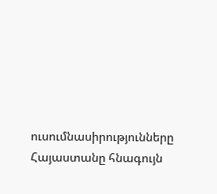ուսումնասիրությունները
Հայաստանը հնագույն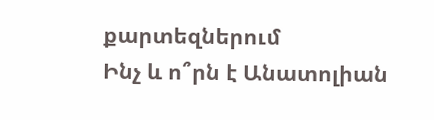քարտեզներում
Ինչ և ո՞րն է Անատոլիան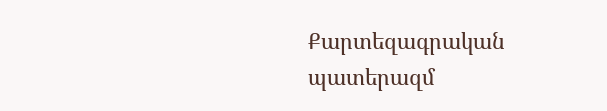Քարտեզագրական պատերազմ